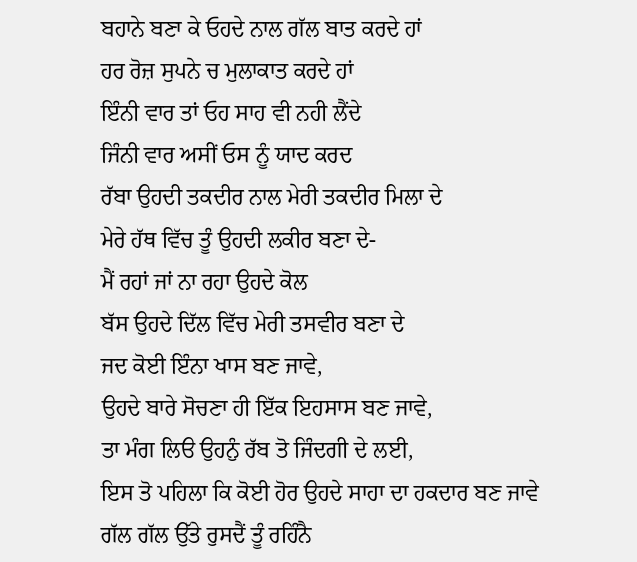ਬਹਾਨੇ ਬਣਾ ਕੇ ਓਹਦੇ ਨਾਲ ਗੱਲ ਬਾਤ ਕਰਦੇ ਹਾਂ
ਹਰ ਰੋਜ਼ ਸੁਪਨੇ ਚ ਮੁਲਾਕਾਤ ਕਰਦੇ ਹਾਂ
ਇੰਨੀ ਵਾਰ ਤਾਂ ਓਹ ਸਾਹ ਵੀ ਨਹੀ ਲੈਂਦੇ
ਜਿੰਨੀ ਵਾਰ ਅਸੀਂ ਓਸ ਨੂੰ ਯਾਦ ਕਰਦ
ਰੱਬਾ ਉਹਦੀ ਤਕਦੀਰ ਨਾਲ ਮੇਰੀ ਤਕਦੀਰ ਮਿਲਾ ਦੇ
ਮੇਰੇ ਹੱਥ ਵਿੱਚ ਤੂੰ ਉਹਦੀ ਲਕੀਰ ਬਣਾ ਦੇ-
ਮੈਂ ਰਹਾਂ ਜਾਂ ਨਾ ਰਹਾ ਉਹਦੇ ਕੋਲ
ਬੱਸ ਉਹਦੇ ਦਿੱਲ ਵਿੱਚ ਮੇਰੀ ਤਸਵੀਰ ਬਣਾ ਦੇ
ਜਦ ਕੋਈ ਇੰਨਾ ਖਾਸ ਬਣ ਜਾਵੇ,
ਉਹਦੇ ਬਾਰੇ ਸੋਚਣਾ ਹੀ ਇੱਕ ਇਹਸਾਸ ਬਣ ਜਾਵੇ,
ਤਾ ਮੰਗ ਲਿੳ ਉਹਨੁੰ ਰੱਬ ਤੋ ਜਿੰਦਗੀ ਦੇ ਲਈ,
ਇਸ ਤੋ ਪਹਿਲਾ ਕਿ ਕੋਈ ਹੋਰ ਉਹਦੇ ਸਾਹਾ ਦਾ ਹਕਦਾਰ ਬਣ ਜਾਵੇ
ਗੱਲ ਗੱਲ ਉੱਤੇ ਰੁਸਦੈਂ ਤੂੰ ਰਹਿੰਨੈ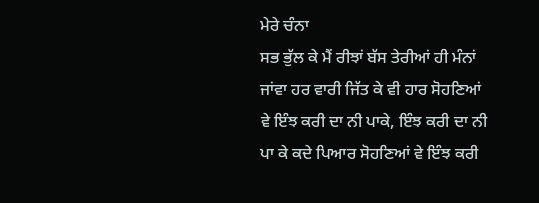ਮੇਰੇ ਚੰਨਾ
ਸਭ ਭੁੱਲ ਕੇ ਮੈਂ ਰੀਝਾਂ ਬੱਸ ਤੇਰੀਆਂ ਹੀ ਮੰਨਾਂ
ਜਾਂਵਾ ਹਰ ਵਾਰੀ ਜਿੱਤ ਕੇ ਵੀ ਹਾਰ ਸੋਹਣਿਆਂ
ਵੇ ਇੰਝ ਕਰੀ ਦਾ ਨੀ ਪਾਕੇ, ਇੰਝ ਕਰੀ ਦਾ ਨੀ
ਪਾ ਕੇ ਕਦੇ ਪਿਆਰ ਸੋਹਣਿਆਂ ਵੇ ਇੰਝ ਕਰੀ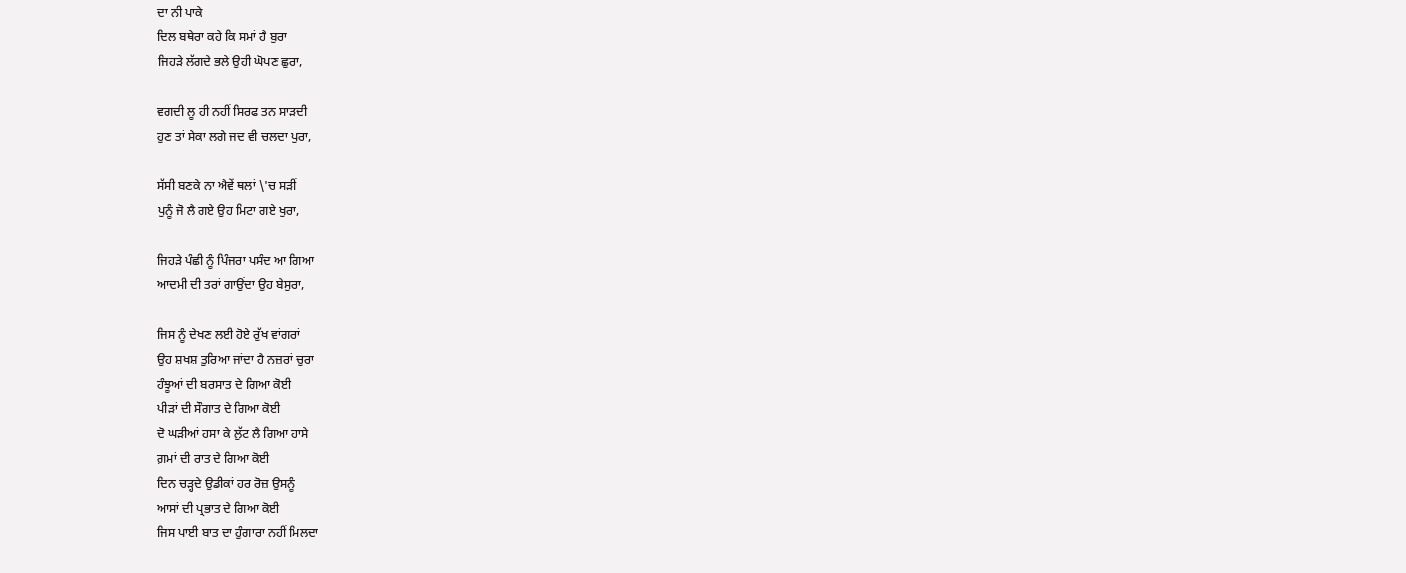ਦਾ ਨੀ ਪਾਕੇ
ਦਿਲ ਬਥੇਰਾ ਕਹੇ ਕਿ ਸਮਾਂ ਹੈ ਬੁਰਾ
ਜਿਹੜੇ ਲੱਗਦੇ ਭਲੇ ਉਹੀ ਘੋਪਣ ਛੁਰਾ,

ਵਗਦੀ ਲੂ ਹੀ ਨਹੀਂ ਸਿਰਫ ਤਨ ਸਾੜਦੀ
ਹੁਣ ਤਾਂ ਸੇਕਾ ਲਗੇ ਜਦ ਵੀ ਚਲਦਾ ਪੁਰਾ,

ਸੱਸੀ ਬਣਕੇ ਨਾ ਐਵੇਂ ਥਲਾਂ \'ਚ ਸੜੀਂ
ਪੁਨੂੰ ਜੋ ਲੈ ਗਏ ਉਹ ਮਿਟਾ ਗਏ ਖੁਰਾ,

ਜਿਹੜੇ ਪੰਛੀ ਨੂੰ ਪਿੰਜਰਾ ਪਸੰਦ ਆ ਗਿਆ
ਆਦਮੀ ਦੀ ਤਰਾਂ ਗਾਉਂਦਾ ਉਹ ਬੇਸੁਰਾ,

ਜਿਸ ਨੂੰ ਦੇਖਣ ਲਈ ਹੋਏ ਰੁੱਖ ਵਾਂਗਰਾਂ
ਉਹ ਸ਼ਖਸ਼ ਤੁਰਿਆ ਜਾਂਦਾ ਹੈ ਨਜ਼ਰਾਂ ਚੁਰਾ
ਹੰਝੂਆਂ ਦੀ ਬਰਸਾਤ ਦੇ ਗਿਆ ਕੋਈ
ਪੀੜਾਂ ਦੀ ਸੌਗਾਤ ਦੇ ਗਿਆ ਕੋਈ
ਦੋ ਘੜੀਆਂ ਹਸਾ ਕੇ ਲੁੱਟ ਲੈ ਗਿਆ ਹਾਸੇ
ਗ਼ਮਾਂ ਦੀ ਰਾਤ ਦੇ ਗਿਆ ਕੋਈ
ਦਿਨ ਚੜ੍ਹਦੇ ਉਡੀਕਾਂ ਹਰ ਰੋਜ਼ ਉਸਨੂੰ
ਆਸਾਂ ਦੀ ਪ੍ਰਭਾਤ ਦੇ ਗਿਆ ਕੋਈ
ਜਿਸ ਪਾਈ ਬਾਤ ਦਾ ਹੁੰਗਾਰਾ ਨਹੀਂ ਮਿਲਦਾ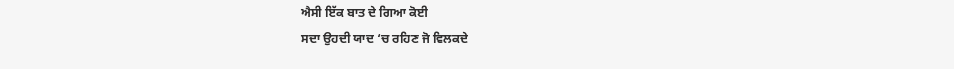ਐਸੀ ਇੱਕ ਬਾਤ ਦੇ ਗਿਆ ਕੋਈ
ਸਦਾ ਉਹਦੀ ਯਾਦ ‘ਚ ਰਹਿਣ ਜੋ ਵਿਲਕਦੇ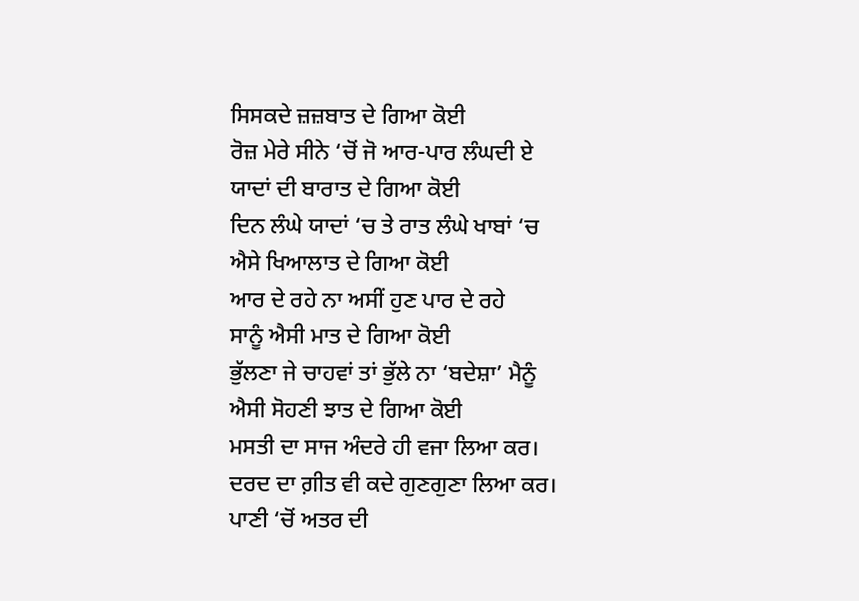ਸਿਸਕਦੇ ਜ਼ਜ਼ਬਾਤ ਦੇ ਗਿਆ ਕੋਈ
ਰੋਜ਼ ਮੇਰੇ ਸੀਨੇ ‘ਚੋਂ ਜੋ ਆਰ-ਪਾਰ ਲੰਘਦੀ ਏ
ਯਾਦਾਂ ਦੀ ਬਾਰਾਤ ਦੇ ਗਿਆ ਕੋਈ
ਦਿਨ ਲੰਘੇ ਯਾਦਾਂ ‘ਚ ਤੇ ਰਾਤ ਲੰਘੇ ਖਾਬਾਂ ‘ਚ
ਐਸੇ ਖਿਆਲਾਤ ਦੇ ਗਿਆ ਕੋਈ
ਆਰ ਦੇ ਰਹੇ ਨਾ ਅਸੀਂ ਹੁਣ ਪਾਰ ਦੇ ਰਹੇ
ਸਾਨੂੰ ਐਸੀ ਮਾਤ ਦੇ ਗਿਆ ਕੋਈ
ਭੁੱਲਣਾ ਜੇ ਚਾਹਵਾਂ ਤਾਂ ਭੁੱਲੇ ਨਾ ‘ਬਦੇਸ਼ਾ’ ਮੈਨੂੰ
ਐਸੀ ਸੋਹਣੀ ਝਾਤ ਦੇ ਗਿਆ ਕੋਈ
ਮਸਤੀ ਦਾ ਸਾਜ ਅੰਦਰੇ ਹੀ ਵਜਾ ਲਿਆ ਕਰ।
ਦਰਦ ਦਾ ਗ਼ੀਤ ਵੀ ਕਦੇ ਗੁਣਗੁਣਾ ਲਿਆ ਕਰ।
ਪਾਣੀ ‘ਚੋਂ ਅਤਰ ਦੀ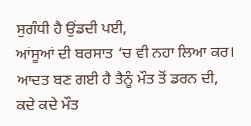ਸੁਗੰਧੀ ਹੈ ਉਂਡਦੀ ਪਈ,
ਆਂਸੂਆਂ ਦੀ ਬਰਸਾਤ ‘ਚ ਵੀ ਨਹਾ ਲਿਆ ਕਰ।
ਆਦਤ ਬਣ ਗਈ ਹੈ ਤੈਨੂੰ ਮੌਤ ਤੋਂ ਡਰਨ ਦੀ,
ਕਦੇ ਕਦੇ ਮੌਤ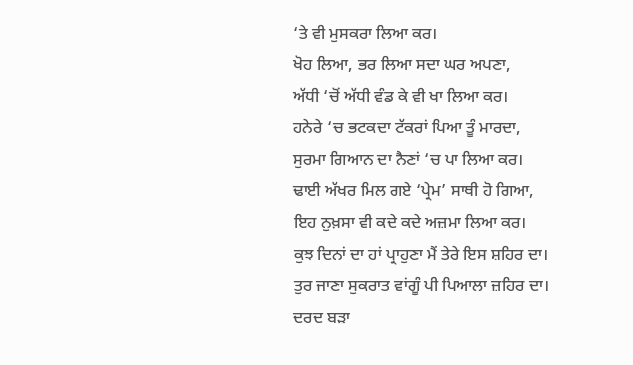‘ਤੇ ਵੀ ਮੁਸਕਰਾ ਲਿਆ ਕਰ।
ਖੋਹ ਲਿਆ, ਭਰ ਲਿਆ ਸਦਾ ਘਰ ਅਪਣਾ,
ਅੱਧੀ ‘ਚੋਂ ਅੱਧੀ ਵੰਡ ਕੇ ਵੀ ਖਾ ਲਿਆ ਕਰ।
ਹਨੇਰੇ ‘ਚ ਭਟਕਦਾ ਟੱਕਰਾਂ ਪਿਆ ਤੂੰ ਮਾਰਦਾ,
ਸੁਰਮਾ ਗਿਆਨ ਦਾ ਨੈਣਾਂ ‘ਚ ਪਾ ਲਿਆ ਕਰ।
ਢਾਈ ਅੱਖਰ ਮਿਲ ਗਏ ‘ਪ੍ਰੇਮ’ ਸਾਥੀ ਹੋ ਗਿਆ,
ਇਹ ਨੁਖ਼ਸਾ ਵੀ ਕਦੇ ਕਦੇ ਅਜ਼ਮਾ ਲਿਆ ਕਰ।
ਕੁਝ ਦਿਨਾਂ ਦਾ ਹਾਂ ਪ੍ਰਾਹੁਣਾ ਮੈਂ ਤੇਰੇ ਇਸ ਸ਼ਹਿਰ ਦਾ।
ਤੁਰ ਜਾਣਾ ਸੁਕਰਾਤ ਵਾਂਗੂੰ ਪੀ ਪਿਆਲਾ ਜ਼ਹਿਰ ਦਾ।
ਦਰਦ ਬੜਾ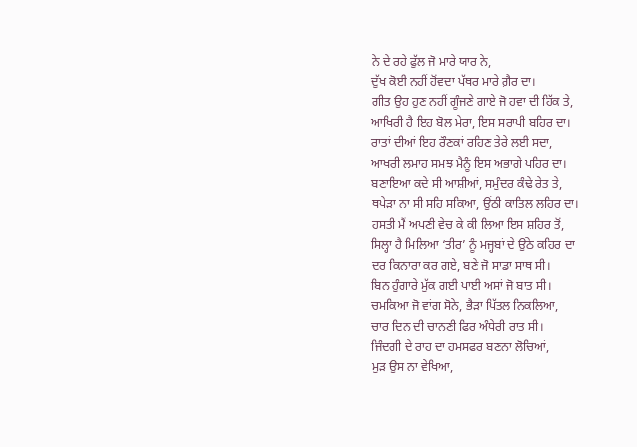ਨੇ ਦੇ ਰਹੇ ਫੁੱਲ ਜੋ ਮਾਰੇ ਯਾਰ ਨੇ,
ਦੁੱਖ ਕੋਈ ਨਹੀਂ ਹੋਂਵਦਾ ਪੱਥਰ ਮਾਰੇ ਗ਼ੈਰ ਦਾ।
ਗੀਤ ਉਹ ਹੁਣ ਨਹੀਂ ਗੂੰਜਣੇ ਗਾਏ ਜੋ ਹਵਾ ਦੀ ਹਿੱਕ ਤੇ,
ਆਖਿਰੀ ਹੈ ਇਹ ਬੋਲ ਮੇਰਾ, ਇਸ ਸਰਾਪੀ ਬਹਿਰ ਦਾ।
ਰਾਤਾਂ ਦੀਆਂ ਇਹ ਰੌਣਕਾਂ ਰਹਿਣ ਤੇਰੇ ਲਈ ਸਦਾ,
ਆਖਰੀ ਲਮਾਹ ਸਮਝ ਮੈਨੂੰ ਇਸ ਅਭਾਗੇ ਪਹਿਰ ਦਾ।
ਬਣਾਇਆ ਕਦੇ ਸੀ ਆਸ਼ੀਆਂ, ਸਮੁੰਦਰ ਕੰਢੇ ਰੇਤ ਤੇ,
ਥਪੇੜਾ ਨਾ ਸੀ ਸਹਿ ਸਕਿਆ, ਉਂਠੀ ਕਾਤਿਲ ਲਹਿਰ ਦਾ।
ਹਸਤੀ ਮੈਂ ਅਪਣੀ ਵੇਚ ਕੇ ਕੀ ਲਿਆ ਇਸ ਸ਼ਹਿਰ ਤੋਂ,
ਸਿਲ੍ਹਾ ਹੈ ਮਿਲਿਆ ‘ਤੀਰ’ ਨੂੰ ਮਜ੍ਹਬਾਂ ਦੇ ਉਂਠੇ ਕਹਿਰ ਦਾ
ਦਰ ਕਿਨਾਰਾ ਕਰ ਗਏ, ਬਣੇ ਜੋ ਸਾਡਾ ਸਾਥ ਸੀ।
ਬਿਨ ਹੁੰਗਾਰੇ ਮੁੱਕ ਗਈ ਪਾਈ ਅਸਾਂ ਜੋ ਬਾਤ ਸੀ।
ਚਮਕਿਆ ਜੋ ਵਾਂਗ ਸੋਨੇ, ਭੈੜਾ ਪਿੱਤਲ ਨਿਕਲਿਆ,
ਚਾਰ ਦਿਨ ਦੀ ਚਾਨਣੀ ਫਿਰ ਅੰਧੇਰੀ ਰਾਤ ਸੀ।
ਜਿੰਦਗੀ ਦੇ ਰਾਹ ਦਾ ਹਮਸਫਰ ਬਣਨਾ ਲੋਚਿਆਂ,
ਮੁੜ ਉਸ ਨਾ ਵੇਖਿਆ,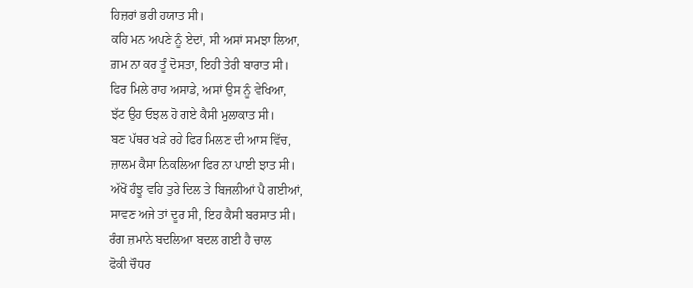ਹਿਜ਼ਰਾਂ ਭਰੀ ਹਯਾਤ ਸੀ।
ਕਹਿ ਮਨ ਅਪਣੇ ਨੂੰ ਏਦਾਂ, ਸੀ ਅਸਾਂ ਸਮਝਾ ਲਿਆ,
ਗ਼ਮ ਨਾ ਕਰ ਤੂੰ ਦੋਸਤਾ, ਇਹੀ ਤੇਰੀ ਬਾਰਾਤ ਸੀ।
ਫਿਰ ਮਿਲੇ ਰਾਹ ਅਸਾਡੇ, ਅਸਾਂ ਉਸ ਨੂੰ ਵੇਖਿਆ,
ਝੱਟ ਉਹ ਓਝਲ ਹੋ ਗਏ ਕੈਸੀ ਮੁਲਾਕਾਤ ਸੀ।
ਬਣ ਪੱਥਰ ਖੜੇ ਰਹੇ ਫਿਰ ਮਿਲਣ ਦੀ ਆਸ ਵਿੱਚ,
ਜ਼ਾਲਮ ਕੈਸਾ ਨਿਕਲਿਆ ਫਿਰ ਨਾ ਪਾਈ ਝਾਤ ਸੀ।
ਅੱਖੋਂ ਹੰਝੂ ਵਹਿ ਤੁਰੇ ਦਿਲ ਤੇ ਬਿਜਲੀਆਂ ਪੈ ਗਈਆਂ,
ਸਾਵਣ ਅਜੇ ਤਾਂ ਦੂਰ ਸੀ, ਇਹ ਕੈਸੀ ਬਰਸਾਤ ਸੀ।
ਰੰਗ ਜ਼ਮਾਨੇ ਬਦਲਿਆ ਬਦਲ ਗਈ ਹੈ ਚਾਲ
ਫੋਕੀ ਚੌਧਰ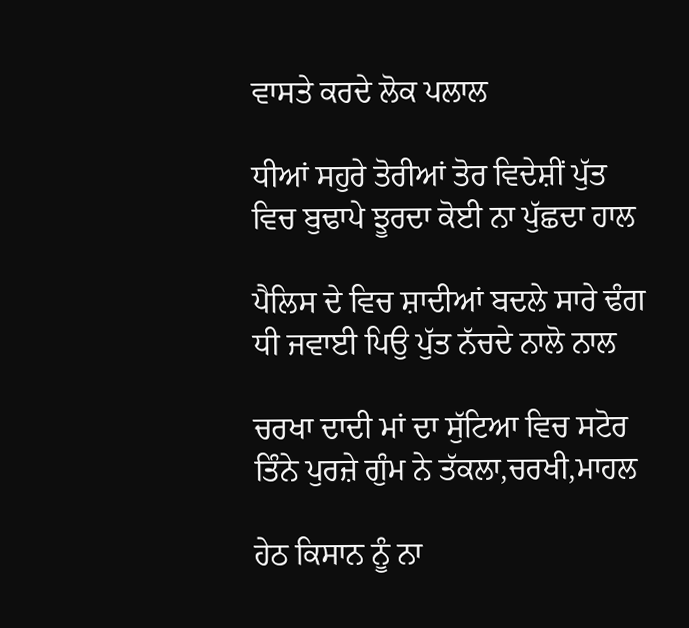ਵਾਸਤੇ ਕਰਦੇ ਲੋਕ ਪਲਾਲ

ਧੀਆਂ ਸਹੁਰੇ ਤੋਰੀਆਂ ਤੋਰ ਵਿਦੇਸ਼ੀਂ ਪੁੱਤ
ਵਿਚ ਬੁਢਾਪੇ ਝੂਰਦਾ ਕੋਈ ਨਾ ਪੁੱਛਦਾ ਹਾਲ

ਪੈਲਿਸ ਦੇ ਵਿਚ ਸ਼ਾਦੀਆਂ ਬਦਲੇ ਸਾਰੇ ਢੰਗ
ਧੀ ਜਵਾਈ ਪਿਉ ਪੁੱਤ ਨੱਚਦੇ ਨਾਲੋ ਨਾਲ

ਚਰਖਾ ਦਾਦੀ ਮਾਂ ਦਾ ਸੁੱਟਿਆ ਵਿਚ ਸਟੋਰ
ਤਿੰਨੇ ਪੁਰਜ਼ੇ ਗੁੰਮ ਨੇ ਤੱਕਲਾ,ਚਰਖੀ,ਮਾਹਲ

ਹੇਠ ਕਿਸਾਨ ਨੂੰ ਨਾ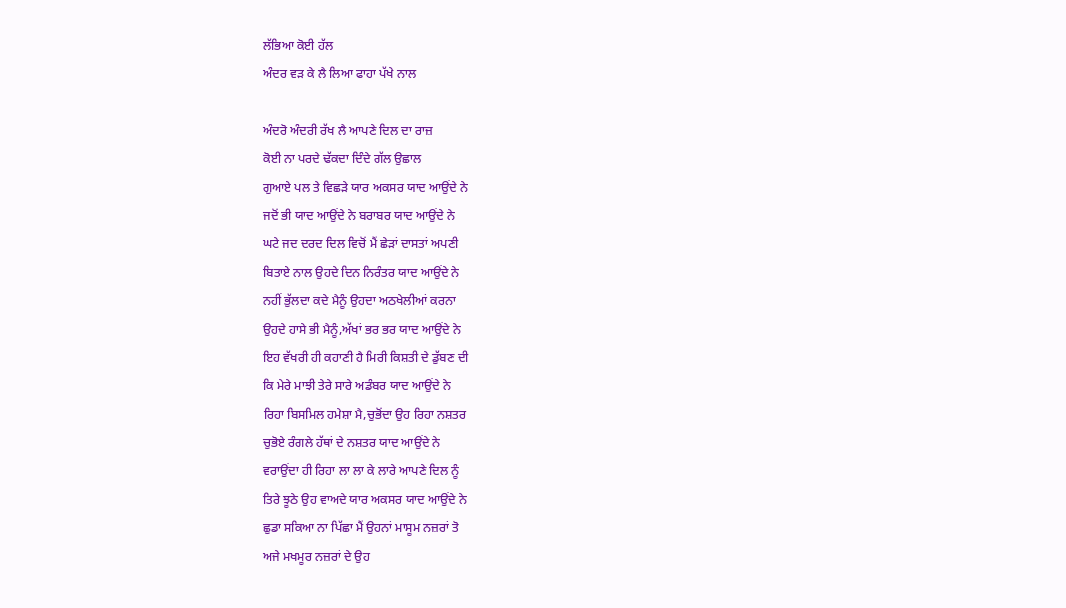ਲੱਭਿਆ ਕੋਈ ਹੱਲ
ਅੰਦਰ ਵੜ ਕੇ ਲੈ ਲਿਆ ਫਾਹਾ ਪੱਖੇ ਨਾਲ

ਅੰਦਰੋ ਅੰਦਰੀ ਰੱਖ ਲੈ ਆਪਣੇ ਦਿਲ ਦਾ ਰਾਜ਼
ਕੋਈ ਨਾ ਪਰਦੇ ਢੱਕਦਾ ਦਿੰਦੇ ਗੱਲ ਉਛਾਲ
ਗੁਆਏ ਪਲ ਤੇ ਵਿਛੜੇ ਯਾਰ ਅਕਸਰ ਯਾਦ ਆਉਂਦੇ ਨੇ
ਜਦੋਂ ਭੀ ਯਾਦ ਆਉਂਦੇ ਨੇ ਬਰਾਬਰ ਯਾਦ ਆਉਂਦੇ ਨੇ
ਘਟੇ ਜਦ ਦਰਦ ਦਿਲ ਵਿਚੋਂ ਮੈਂ ਛੇੜਾਂ ਦਾਸਤਾਂ ਅਪਣੀ
ਬਿਤਾਏ ਨਾਲ ਉਹਦੇ ਦਿਨ ਨਿਰੰਤਰ ਯਾਦ ਆਉਂਦੇ ਨੇ
ਨਹੀਂ ਭੁੱਲਦਾ ਕਦੇ ਮੈਨੂੰ ਉਹਦਾ ਅਠਖੇਲੀਆਂ ਕਰਨਾ
ਉਹਦੇ ਹਾਸੇ ਭੀ ਮੈਨੂੰ,ਅੱਖਾਂ ਭਰ ਭਰ ਯਾਦ ਆਉਂਦੇ ਨੇ
ਇਹ ਵੱਖਰੀ ਹੀ ਕਹਾਣੀ ਹੈ ਮਿਰੀ ਕਿਸ਼ਤੀ ਦੇ ਡੁੱਬਣ ਦੀ
ਕਿ ਮੇਰੇ ਮਾਝੀ ਤੇਰੇ ਸਾਰੇ ਅਡੰਬਰ ਯਾਦ ਆਉਂਦੇ ਨੇ
ਰਿਹਾ ਬਿਸਮਿਲ ਹਮੇਸ਼ਾ ਮੈ,ਚੁਭੋਂਦਾ ਉਹ ਰਿਹਾ ਨਸ਼ਤਰ
ਚੁਭੋਏ ਰੰਗਲੇ ਹੱਥਾਂ ਦੇ ਨਸ਼ਤਰ ਯਾਦ ਆਉਂਦੇ ਨੇ
ਵਰਾਉਂਦਾ ਹੀ ਰਿਹਾ ਲਾ ਲਾ ਕੇ ਲਾਰੇ ਆਪਣੇ ਦਿਲ ਨੂੰ
ਤਿਰੇ ਝੂਠੇ ਉਹ ਵਾਅਦੇ ਯਾਰ ਅਕਸਰ ਯਾਦ ਆਉਂਦੇ ਨੇ
ਛੁਡਾ ਸਕਿਆ ਨਾ ਪਿੱਛਾ ਮੈਂ ਉਹਨਾਂ ਮਾਸੂਮ ਨਜ਼ਰਾਂ ਤੋ
ਅਜੇ ਮਖਮੂਰ ਨਜ਼ਰਾਂ ਦੇ ਉਹ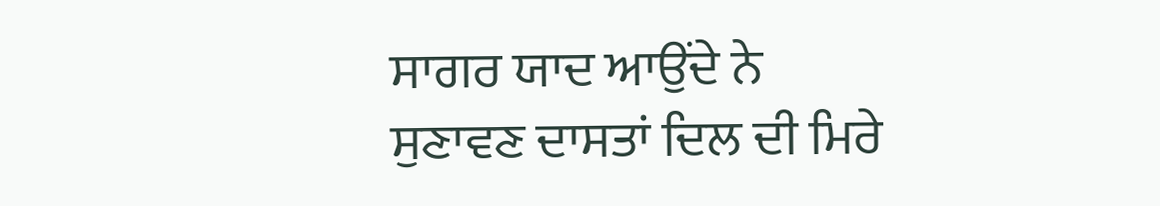ਸਾਗਰ ਯਾਦ ਆਉਂਦੇ ਨੇ
ਸੁਣਾਵਣ ਦਾਸਤਾਂ ਦਿਲ ਦੀ ਮਿਰੇ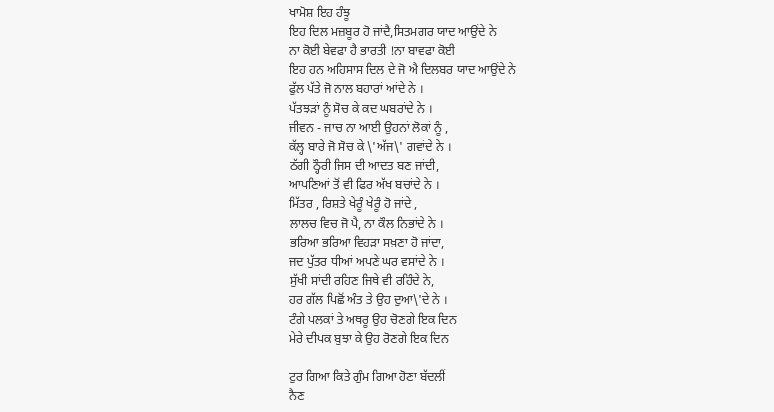ਖਾਮੋਸ਼ ਇਹ ਹੰਝੂ
ਇਹ ਦਿਲ ਮਜ਼ਬੂਰ ਹੋ ਜਾਂਦੈ,ਸਿਤਮਗਰ ਯਾਦ ਆਉਂਦੇ ਨੇ
ਨਾ ਕੋਈ ਬੇਵਫਾ ਹੈ ਭਾਰਤੀ !ਨਾ ਬਾਵਫਾ ਕੋਈ
ਇਹ ਹਨ ਅਹਿਸਾਸ ਦਿਲ ਦੇ ਜੋ ਐ ਦਿਲਬਰ ਯਾਦ ਆਉਂਦੇ ਨੇ
ਫੁੱਲ ਪੱਤੇ ਜੋ ਨਾਲ ਬਹਾਰਾਂ ਆਂਦੇ ਨੇ ।
ਪੱਤਝੜਾਂ ਨੂੰ ਸੋਚ ਕੇ ਕਦ ਘਬਰਾਂਦੇ ਨੇ ।
ਜੀਵਨ - ਜਾਚ ਨਾ ਆਈ ਉਹਨਾਂ ਲੋਕਾਂ ਨੂੰ ,
ਕੱਲ੍ਹ ਬਾਰੇ ਜੋ ਸੋਚ ਕੇ \'ਅੱਜ\' ਗਵਾਂਦੇ ਨੇ ।
ਠੱਗੀ ਠ੍ਹੌਰੀ ਜਿਸ ਦੀ ਆਦਤ ਬਣ ਜਾਂਦੀ,
ਆਪਣਿਆਂ ਤੋਂ ਵੀ ਫਿਰ ਅੱਖ ਬਚਾਂਦੇ ਨੇ ।
ਮਿੱਤਰ , ਰਿਸ਼ਤੇ ਖੇਰੂੰ ਖੇਰੂੰ ਹੋ ਜਾਂਦੇ ,
ਲਾਲਚ ਵਿਚ ਜੋ ਪੈ, ਨਾ ਕੌਲ ਨਿਭਾਂਦੇ ਨੇ ।
ਭਰਿਆ ਭਰਿਆ ਵਿਹੜਾ ਸਖ਼ਣਾ ਹੋ ਜਾਂਦਾ,
ਜਦ ਪੁੱਤਰ ਧੀਆਂ ਅਪਣੇ ਘਰ ਵਸਾਂਦੇ ਨੇ ।
ਸੁੱਖੀ ਸਾਂਦੀ ਰਹਿਣ ਜਿਥੇ ਵੀ ਰਹਿੰਦੇ ਨੇ,
ਹਰ ਗੱਲ ਪਿਛੋਂ ਅੰਤ ਤੇ ਉਹ ਦੁਆ\'ਦੇ ਨੇ ।
ਟੰਗੇ ਪਲਕਾਂ ਤੇ ਅਥਰੂ ਉਹ ਚੋਣਗੇ ਇਕ ਦਿਨ
ਮੇਰੇ ਦੀਪਕ ਬੁਝਾ ਕੇ ਉਹ ਰੋਣਗੇ ਇਕ ਦਿਨ

ਟੁਰ ਗਿਆ ਕਿਤੇ ਗੁੰਮ ਗਿਆ ਹੋਣਾ ਬੱਦਲੀਂ
ਨੈਣ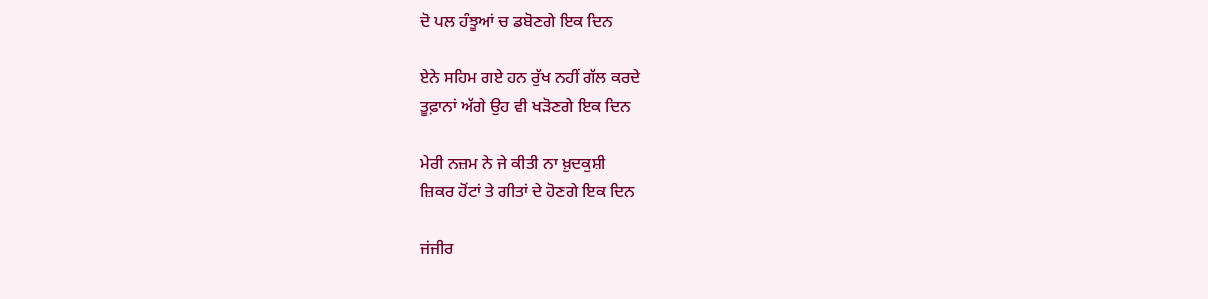ਦੋ ਪਲ ਹੰਝੂਆਂ ਚ ਡਬੋਣਗੇ ਇਕ ਦਿਨ

ਏਨੇ ਸਹਿਮ ਗਏ ਹਨ ਰੁੱਖ ਨਹੀਂ ਗੱਲ ਕਰਦੇ
ਤੂਫ਼ਾਨਾਂ ਅੱਗੇ ਉਹ ਵੀ ਖੜੋਣਗੇ ਇਕ ਦਿਨ

ਮੇਰੀ ਨਜ਼ਮ ਨੇ ਜੇ ਕੀਤੀ ਨਾ ਖ਼ੁਦਕੁਸ਼ੀ
ਜ਼ਿਕਰ ਹੋਂਟਾਂ ਤੇ ਗੀਤਾਂ ਦੇ ਹੋਣਗੇ ਇਕ ਦਿਨ

ਜਂਜੀਰ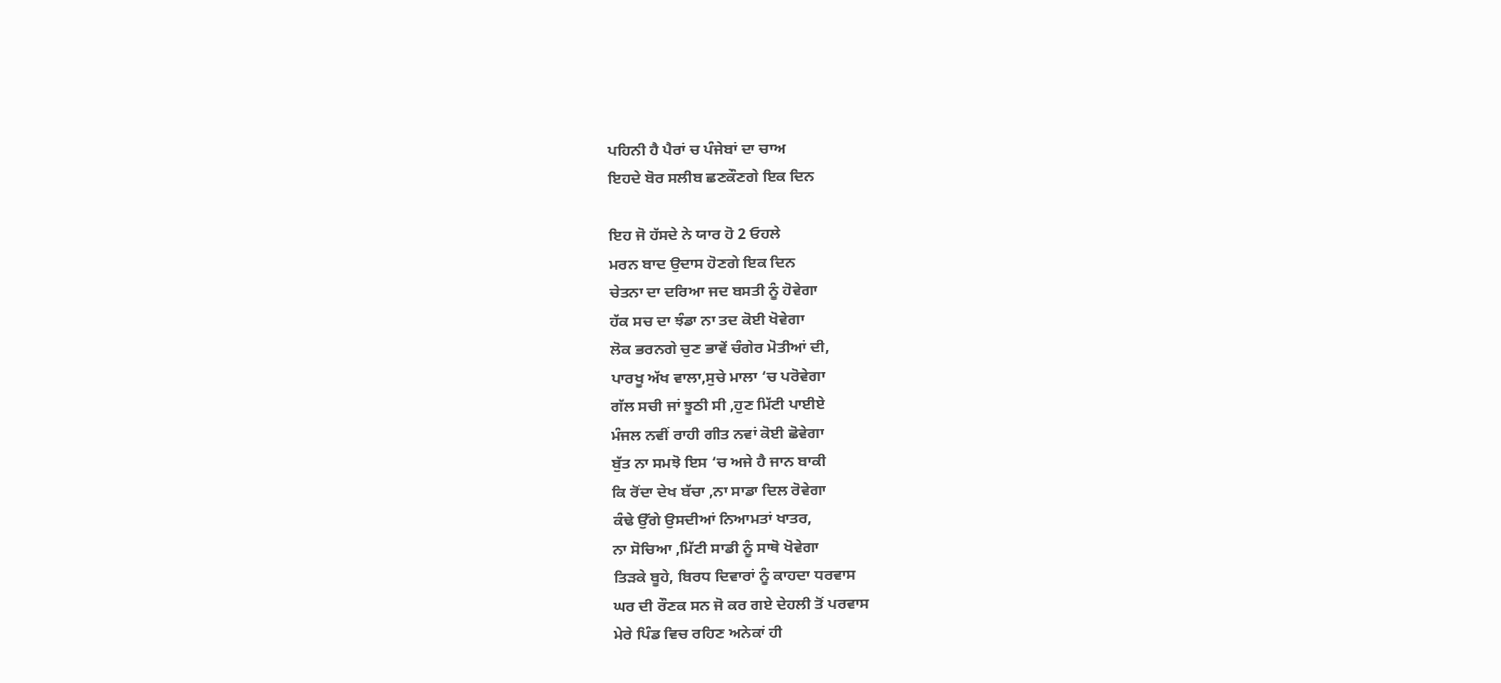ਪਹਿਨੀ ਹੈ ਪੈਰਾਂ ਚ ਪੰਜੇਬਾਂ ਦਾ ਚਾਅ
ਇਹਦੇ ਬੋਰ ਸਲੀਬ ਛਣਕੌਣਗੇ ਇਕ ਦਿਨ

ਇਹ ਜੋ ਹੱਸਦੇ ਨੇ ਯਾਰ ਹੋ 2 ਓਹਲੇ
ਮਰਨ ਬਾਦ ਉਦਾਸ ਹੋਣਗੇ ਇਕ ਦਿਨ
ਚੇਤਨਾ ਦਾ ਦਰਿਆ ਜਦ ਬਸਤੀ ਨੂੰ ਹੋਵੇਗਾ
ਹੱਕ ਸਚ ਦਾ ਝੰਡਾ ਨਾ ਤਦ ਕੋਈ ਖੋਵੇਗਾ
ਲੋਕ ਭਰਨਗੇ ਚੁਣ ਭਾਵੇਂ ਚੰਗੇਰ ਮੋਤੀਆਂ ਦੀ,
ਪਾਰਖੂ ਅੱਖ ਵਾਲਾ,ਸੁਚੇ ਮਾਲਾ ‘ਚ ਪਰੋਵੇਗਾ
ਗੱਲ ਸਚੀ ਜਾਂ ਝੂਠੀ ਸੀ ,ਹੁਣ ਮਿੱਟੀ ਪਾਈਏ
ਮੰਜਲ ਨਵੀਂ ਰਾਹੀ ਗੀਤ ਨਵਾਂ ਕੋਈ ਛੋਵੇਗਾ
ਬੁੱਤ ਨਾ ਸਮਝੋ ਇਸ ‘ਚ ਅਜੇ ਹੈ ਜਾਨ ਬਾਕੀ
ਕਿ ਰੋਂਦਾ ਦੇਖ ਬੱਚਾ ,ਨਾ ਸਾਡਾ ਦਿਲ ਰੋਵੇਗਾ
ਕੰਢੇ ਉੱਗੇ ਉਸਦੀਆਂ ਨਿਆਮਤਾਂ ਖਾਤਰ,
ਨਾ ਸੋਚਿਆ ,ਮਿੱਟੀ ਸਾਡੀ ਨੂੰ ਸਾਥੋ ਖੋਵੇਗਾ
ਤਿੜਕੇ ਬੂਹੇ, ਬਿਰਧ ਦਿਵਾਰਾਂ ਨੂੰ ਕਾਹਦਾ ਧਰਵਾਸ
ਘਰ ਦੀ ਰੌਣਕ ਸਨ ਜੋ ਕਰ ਗਏ ਦੇਹਲੀ ਤੋਂ ਪਰਵਾਸ
ਮੇਰੇ ਪਿੰਡ ਵਿਚ ਰਹਿਣ ਅਨੇਕਾਂ ਹੀ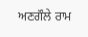ਅਣਗੌਲੇ ਰਾਮ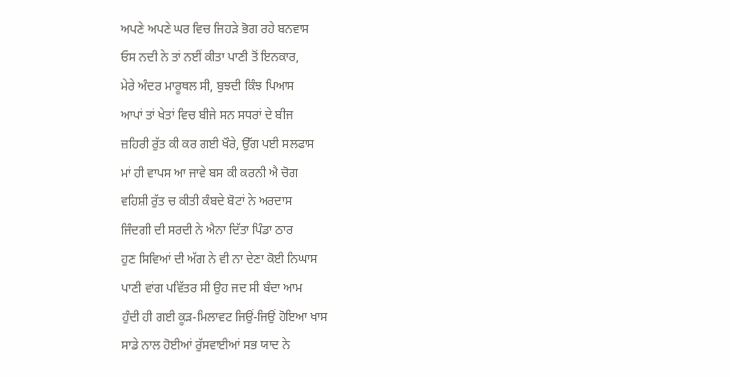ਅਪਣੇ ਅਪਣੇ ਘਰ ਵਿਚ ਜਿਹੜੇ ਭੋਗ ਰਹੇ ਬਨਵਾਸ
ਓਸ ਨਦੀ ਨੇ ਤਾਂ ਨਈਂ ਕੀਤਾ ਪਾਣੀ ਤੋਂ ਇਨਕਾਰ,
ਮੇਰੇ ਅੰਦਰ ਮਾਰੂਥਲ ਸੀ, ਬੁਝਦੀ ਕਿੰਝ ਪਿਆਸ
ਆਪਾਂ ਤਾਂ ਖੇਤਾਂ ਵਿਚ ਬੀਜੇ ਸਨ ਸਧਰਾਂ ਦੇ ਬੀਜ
ਜ਼ਹਿਰੀ ਰੁੱਤ ਕੀ ਕਰ ਗਈ ਖੌਰੇ, ਉੱਗ ਪਈ ਸਲਫਾਸ
ਮਾਂ ਹੀ ਵਾਪਸ ਆ ਜਾਵੇ ਬਸ ਕੀ ਕਰਨੀ ਐ ਚੋਗ
ਵਹਿਸ਼ੀ ਰੁੱਤ ਚ ਕੀਤੀ ਕੰਬਦੇ ਬੋਟਾਂ ਨੇ ਅਰਦਾਸ
ਜਿੰਦਗੀ ਦੀ ਸਰਦੀ ਨੇ ਐਨਾ ਦਿੱਤਾ ਪਿੰਡਾ ਠਾਰ
ਹੁਣ ਸਿਵਿਆਂ ਦੀ ਅੱਗ ਨੇ ਵੀ ਨਾ ਦੇਣਾ ਕੋਈ ਨਿਘਾਸ
ਪਾਣੀ ਵਾਂਗ ਪਵਿੱਤਰ ਸੀ ਉਹ ਜਦ ਸੀ ਬੰਦਾ ਆਮ
ਹੁੰਦੀ ਹੀ ਗਈ ਕੂੜ-ਮਿਲਾਵਟ ਜਿਉਂ-ਜਿਉਂ ਹੋਇਆ ਖਾਸ
ਸਾਡੇ ਨਾਲ ਹੋਈਆਂ ਰੁੱਸਵਾਈਆਂ ਸਭ ਯਾਦ ਨੇ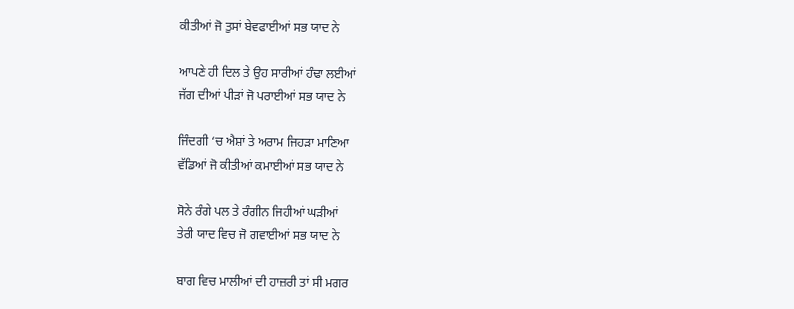ਕੀਤੀਆਂ ਜੋ ਤੁਸਾਂ ਬੇਵਫਾਈਆਂ ਸਭ ਯਾਦ ਨੇ

ਆਪਣੇ ਹੀ ਦਿਲ ਤੇ ਉਹ ਸਾਰੀਆਂ ਹੰਢਾ ਲਈਆਂ
ਜੱਗ ਦੀਆਂ ਪੀੜਾਂ ਜੋ ਪਰਾਈਆਂ ਸਭ ਯਾਦ ਨੇ

ਜਿੰਦਗੀ ‘ਚ ਐਸ਼ਾਂ ਤੇ ਅਰਾਮ ਜਿਹੜਾ ਮਾਣਿਆ
ਵੱਡਿਆਂ ਜੋ ਕੀਤੀਆਂ ਕਮਾਈਆਂ ਸਭ ਯਾਦ ਨੇ

ਸੋਨੇ ਰੰਗੇ ਪਲ ਤੇ ਰੰਗੀਨ ਜਿਹੀਆਂ ਘੜੀਆਂ
ਤੇਰੀ ਯਾਦ ਵਿਚ ਜੋ ਗਵਾਈਆਂ ਸਭ ਯਾਦ ਨੇ

ਬਾਗ ਵਿਚ ਮਾਲੀਆਂ ਦੀ ਹਾਜ਼ਰੀ ਤਾਂ ਸੀ ਮਗਰ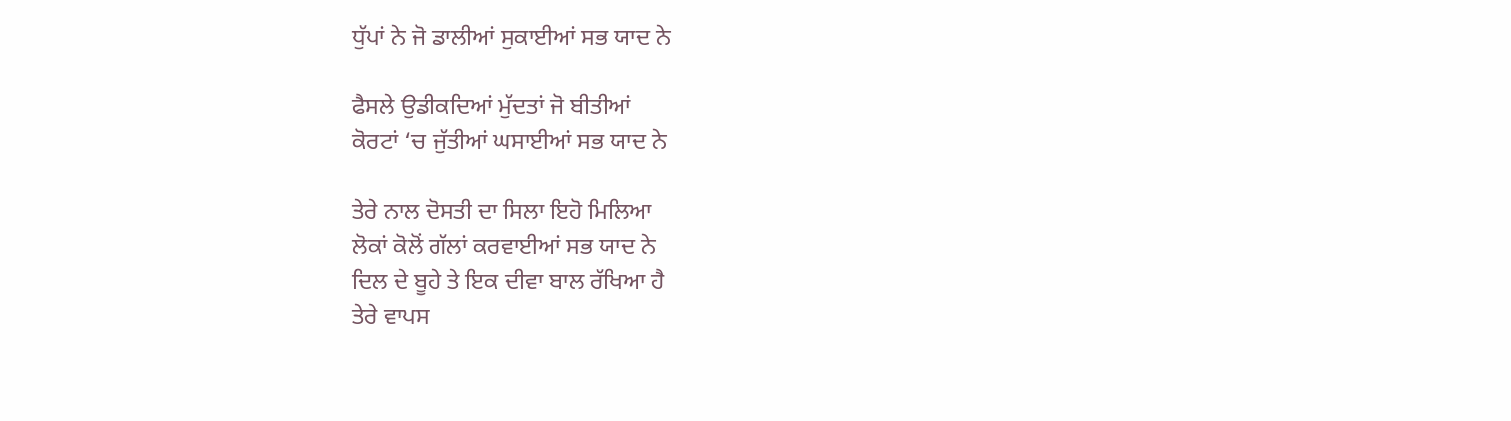ਧੁੱਪਾਂ ਨੇ ਜੋ ਡਾਲੀਆਂ ਸੁਕਾਈਆਂ ਸਭ ਯਾਦ ਨੇ

ਫੈਸਲੇ ਉਡੀਕਦਿਆਂ ਮੁੱਦਤਾਂ ਜੋ ਬੀਤੀਆਂ
ਕੋਰਟਾਂ ‘ਚ ਜੁੱਤੀਆਂ ਘਸਾਈਆਂ ਸਭ ਯਾਦ ਨੇ

ਤੇਰੇ ਨਾਲ ਦੋਸਤੀ ਦਾ ਸਿਲਾ ਇਹੋ ਮਿਲਿਆ
ਲੋਕਾਂ ਕੋਲੋਂ ਗੱਲਾਂ ਕਰਵਾਈਆਂ ਸਭ ਯਾਦ ਨੇ
ਦਿਲ ਦੇ ਬੂਹੇ ਤੇ ਇਕ ਦੀਵਾ ਬਾਲ ਰੱਖਿਆ ਹੈ
ਤੇਰੇ ਵਾਪਸ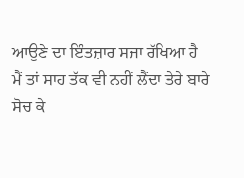ਆਉਣੇ ਦਾ ਇੰਤਜ਼ਾਰ ਸਜਾ ਰੱਖਿਆ ਹੈ
ਮੈਂ ਤਾਂ ਸਾਹ ਤੱਕ ਵੀ ਨਹੀਂ ਲੈਂਦਾ ਤੇਰੇ ਬਾਰੇ ਸੋਚ ਕੇ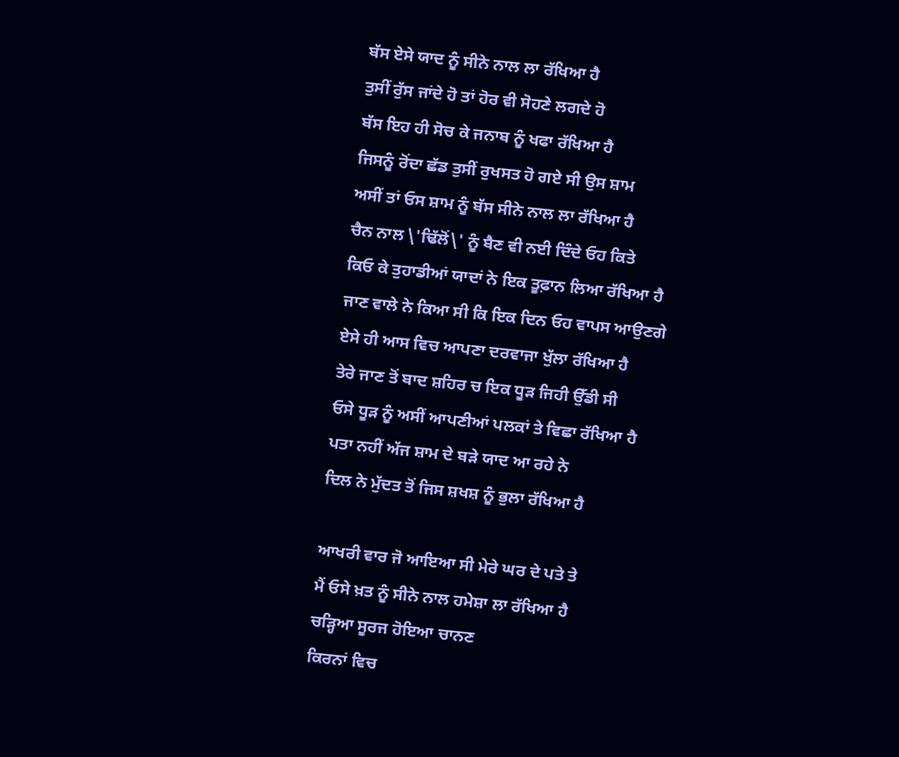ਬੱਸ ਏਸੇ ਯਾਦ ਨੂੰ ਸੀਨੇ ਨਾਲ ਲਾ ਰੱਖਿਆ ਹੈ
ਤੁਸੀਂ ਰੁੱਸ ਜਾਂਦੇ ਹੋ ਤਾਂ ਹੋਰ ਵੀ ਸੋਹਣੇ ਲਗਦੇ ਹੋ
ਬੱਸ ਇਹ ਹੀ ਸੋਚ ਕੇ ਜਨਾਬ ਨੂੰ ਖਫਾ ਰੱਖਿਆ ਹੈ
ਜਿਸਨੂੰ ਰੋਂਦਾ ਛੱਡ ਤੁਸੀਂ ਰੁਖਸਤ ਹੋ ਗਏ ਸੀ ਉਸ ਸ਼ਾਮ
ਅਸੀਂ ਤਾਂ ਓਸ ਸ਼ਾਮ ਨੂੰ ਬੱਸ ਸੀਨੇ ਨਾਲ ਲਾ ਰੱਖਿਆ ਹੈ
ਚੈਨ ਨਾਲ \'ਢਿੱਲੋਂ\' ਨੂੰ ਬੈਣ ਵੀ ਨਈ ਦਿੰਦੇ ਓਹ ਕਿਤੇ
ਕਿਓ ਕੇ ਤੁਹਾਡੀਆਂ ਯਾਦਾਂ ਨੇ ਇਕ ਤੂਫ਼ਾਨ ਲਿਆ ਰੱਖਿਆ ਹੈ
ਜਾਣ ਵਾਲੇ ਨੇ ਕਿਆ ਸੀ ਕਿ ਇਕ ਦਿਨ ਓਹ ਵਾਪਸ ਆਉਣਗੇ
ਏਸੇ ਹੀ ਆਸ ਵਿਚ ਆਪਣਾ ਦਰਵਾਜਾ ਖੁੱਲਾ ਰੱਖਿਆ ਹੈ
ਤੇਰੇ ਜਾਣ ਤੋਂ ਬਾਦ ਸ਼ਹਿਰ ਚ ਇਕ ਧੂੜ ਜਿਹੀ ਉੱਡੀ ਸੀ
ਓਸੇ ਧੂੜ ਨੂੰ ਅਸੀਂ ਆਪਣੀਆਂ ਪਲਕਾਂ ਤੇ ਵਿਛਾ ਰੱਖਿਆ ਹੈ
ਪਤਾ ਨਹੀਂ ਅੱਜ ਸ਼ਾਮ ਦੇ ਬੜੇ ਯਾਦ ਆ ਰਹੇ ਨੇ
ਦਿਲ ਨੇ ਮੁੱਦਤ ਤੋਂ ਜਿਸ ਸ਼ਖਸ਼ ਨੂੰ ਭੁਲਾ ਰੱਖਿਆ ਹੈ

ਆਖਰੀ ਵਾਰ ਜੋ ਆਇਆ ਸੀ ਮੇਰੇ ਘਰ ਦੇ ਪਤੇ ਤੇ
ਮੈਂ ਓਸੇ ਖ਼ਤ ਨੂੰ ਸੀਨੇ ਨਾਲ ਹਮੇਸ਼ਾ ਲਾ ਰੱਖਿਆ ਹੈ
ਚੜ੍ਹਿਆ ਸੂਰਜ ਹੋਇਆ ਚਾਨਣ
ਕਿਰਨਾਂ ਵਿਚ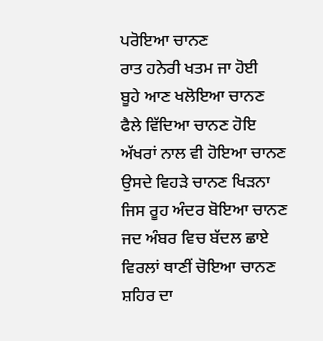ਪਰੋਇਆ ਚਾਨਣ
ਰਾਤ ਹਨੇਰੀ ਖਤਮ ਜਾ ਹੋਈ
ਬੂਹੇ ਆਣ ਖਲੋਇਆ ਚਾਨਣ
ਫੈਲੇ ਵਿੱਦਿਆ ਚਾਨਣ ਹੋਇ
ਅੱਖਰਾਂ ਨਾਲ ਵੀ ਹੋਇਆ ਚਾਨਣ
ਉਸਦੇ ਵਿਹੜੇ ਚਾਨਣ ਖਿੜਨਾ
ਜਿਸ ਰੂਹ ਅੰਦਰ ਬੋਇਆ ਚਾਨਣ
ਜਦ ਅੰਬਰ ਵਿਚ ਬੱਦਲ ਛਾਏ
ਵਿਰਲਾਂ ਥਾਣੀਂ ਚੋਇਆ ਚਾਨਣ
ਸ਼ਹਿਰ ਦਾ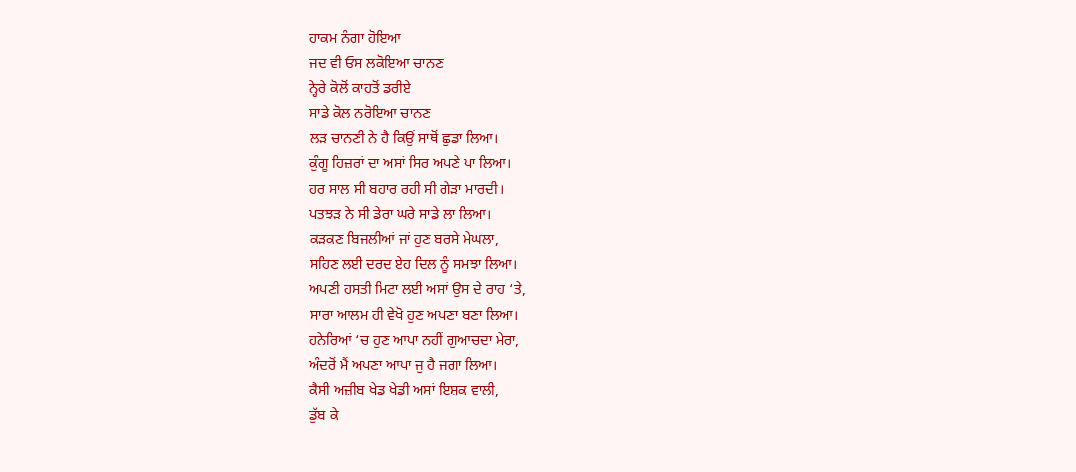ਹਾਕਮ ਨੰਗਾ ਹੋਇਆ
ਜਦ ਵੀ ਓਸ ਲਕੋਇਆ ਚਾਨਣ
ਨ੍ਹੇਰੇ ਕੋਲੋਂ ਕਾਹਤੋਂ ਡਰੀਏ
ਸਾਡੇ ਕੋਲ ਨਰੋਇਆ ਚਾਨਣ
ਲੜ ਚਾਨਣੀ ਨੇ ਹੈ ਕਿਉਂ ਸਾਥੋਂ ਛੁਡਾ ਲਿਆ।
ਕੁੰਗੂ ਹਿਜ਼ਰਾਂ ਦਾ ਅਸਾਂ ਸਿਰ ਅਪਣੇ ਪਾ ਲਿਆ।
ਹਰ ਸਾਲ ਸੀ ਬਹਾਰ ਰਹੀ ਸੀ ਗੇੜਾ ਮਾਰਦੀ।
ਪਤਝੜ ਨੇ ਸੀ ਡੇਰਾ ਘਰੇ ਸਾਡੇ ਲਾ ਲਿਆ।
ਕੜਕਣ ਬਿਜਲੀਆਂ ਜਾਂ ਹੁਣ ਬਰਸੇ ਮੇਘਲਾ,
ਸਹਿਣ ਲਈ ਦਰਦ ਏਹ ਦਿਲ ਨੂੰ ਸਮਝਾ ਲਿਆ।
ਅਪਣੀ ਹਸਤੀ ਮਿਟਾ ਲਈ ਅਸਾਂ ਉਸ ਦੇ ਰਾਹ ‘ਤੇ,
ਸਾਰਾ ਆਲਮ ਹੀ ਵੇਖੋ ਹੁਣ ਅਪਣਾ ਬਣਾ ਲਿਆ।
ਹਨੇਰਿਆਂ ‘ਚ ਹੁਣ ਆਪਾ ਨਹੀਂ ਗੁਆਚਦਾ ਮੇਰਾ,
ਅੰਦਰੋਂ ਮੈਂ ਅਪਣਾ ਆਪਾ ਜੁ ਹੈ ਜਗਾ ਲਿਆ।
ਕੈਸੀ ਅਜ਼ੀਬ ਖੇਡ ਖੇਡੀ ਅਸਾਂ ਇਸ਼ਕ ਵਾਲੀ,
ਡੁੱਬ ਕੇ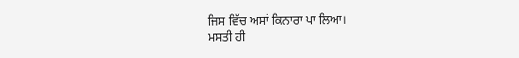ਜਿਸ ਵਿੱਚ ਅਸਾਂ ਕਿਨਾਰਾ ਪਾ ਲਿਆ।
ਮਸਤੀ ਹੀ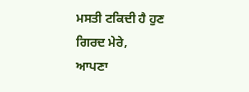ਮਸਤੀ ਟਕਿਦੀ ਹੈ ਹੁਣ ਗਿਰਦ ਮੇਰੇ,
ਆਪਣਾ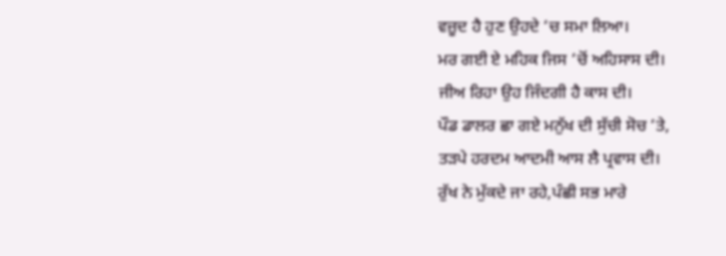ਵਜ਼ੂਦ ਹੈ ਹੁਣ ਉਹਦੇ ‘ਚ ਸਮਾ ਲਿਆ।
ਮਰ ਗਈ ਏ ਮਹਿਕ ਜਿਸ ‘ਚੋਂ ਅਹਿਸਾਸ ਦੀ।
ਜੀਅ ਰਿਹਾ ਉਹ ਜਿੰਦਗੀ ਹੈ ਕਾਸ ਦੀ।
ਪੌਡ ਡਾਲਰ ਛਾ ਗਏ ਮਨੁੱਖ ਦੀ ਸੁੱਚੀ ਸੋਚ ‘ਤੇ,
ਤੜਪੇ ਹਰਦਮ ਆਦਮੀ ਆਸ ਲੈ ਪ੍ਰਵਾਸ ਦੀ।
ਰੁੱਖ ਨੇ ਮੁੱਕਦੇ ਜਾ ਰਹੇ,ਪੰਛੀ ਸਭ ਮਾਰੇ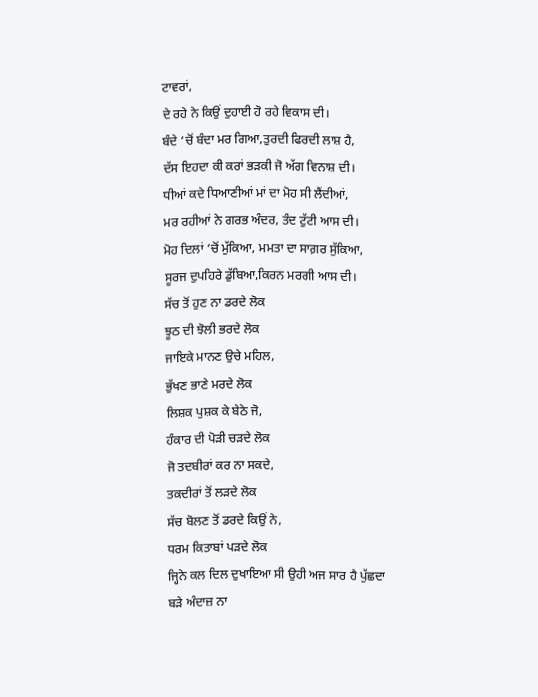ਟਾਵਰਾਂ,
ਦੇ ਰਹੇ ਨੇ ਕਿਉਂ ਦੁਹਾਈ ਹੋ ਰਹੇ ਵਿਕਾਸ ਦੀ।
ਬੰਦੇ ‘ਚੋਂ ਬੰਦਾ ਮਰ ਗਿਆ,ਤੁਰਦੀ ਫਿਰਦੀ ਲਾਸ਼ ਹੈ,
ਦੱਸ ਇਹਦਾ ਕੀ ਕਰਾਂ ਭੜਕੀ ਜੋ ਅੱਗ ਵਿਨਾਸ਼ ਦੀ।
ਧੀਆਂ ਕਦੇ ਧਿਆਣੀਆਂ ਮਾਂ ਦਾ ਮੋਹ ਸੀ ਲੈਂਦੀਆਂ,
ਮਰ ਰਹੀਆਂ ਨੇ ਗਰਭ ਅੰਦਰ, ਤੰਦ ਟੁੱਟੀ ਆਸ ਦੀ।
ਮੋਹ ਦਿਲਾਂ ‘ਚੋਂ ਮੁੱਕਿਆ, ਮਮਤਾ ਦਾ ਸਾਗ਼ਰ ਸੁੱਕਿਆ,
ਸੂਰਜ ਦੁਪਹਿਰੇ ਡੁੱਬਿਆ,ਕਿਰਨ ਮਰਗੀ ਆਸ ਦੀ।
ਸੱਚ ਤੋਂ ਹੁਣ ਨਾ ਡਰਦੇ ਲੋਕ
ਝੂਠ ਦੀ ਝੋਲੀ ਭਰਦੇ ਲੋਕ
ਜਾਇਕੇ ਮਾਨਣ ਉਚੇ ਮਹਿਲ,
ਭੁੱਖਣ ਭਾਣੇ ਮਰਦੇ ਲੋਕ
ਲਿਸ਼ਕ ਪੁਸ਼ਕ ਕੇ ਬੇਠੇ ਜੋ,
ਹੰਕਾਰ ਦੀ ਪੋੜੀ ਚੜਦੇ ਲੋਕ
ਜੋ ਤਦਬੀਰਾਂ ਕਰ ਨਾ ਸਕਦੇ,
ਤਕਦੀਰਾਂ ਤੋਂ ਲੜਦੇ ਲੋਕ
ਸੱਚ ਬੋਲਣ ਤੋਂ ਡਰਦੇ ਕਿਉਂ ਨੇ,
ਧਰਮ ਕਿਤਾਬਾਂ ਪੜਦੇ ਲੋਕ
ਜ੍ਹਿਨੇ ਕਲ ਦਿਲ ਦੁਖਾਇਆ ਸੀ ਉਹੀ ਅਜ ਸਾਰ ਹੈ ਪੁੱਛਦਾ
ਬੜੇ ਅੰਦਾਜ਼ ਨਾ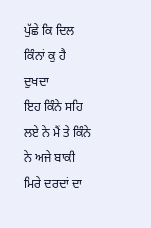ਪੁੱਛੇ ਕਿ ਦਿਲ ਕਿੰਨਾਂ ਕੁ ਹੈ ਦੁਖਦਾ
ਇਹ ਕਿੰਨੇ ਸਹਿ ਲਏ ਨੇ ਮੈਂ ਤੇ ਕਿੰਨੇ ਨੇ ਅਜੇ ਬਾਕੀ
ਮਿਰੇ ਦਰਦਾਂ ਦਾ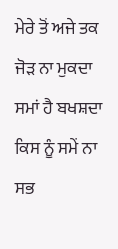ਮੇਰੇ ਤੋਂ ਅਜੇ ਤਕ ਜੋੜ ਨਾ ਮੁਕਦਾ
ਸਮਾਂ ਹੈ ਬਖਸ਼ਦਾ ਕਿਸ ਨੂੰ ਸਮੇਂ ਨਾ ਸਭ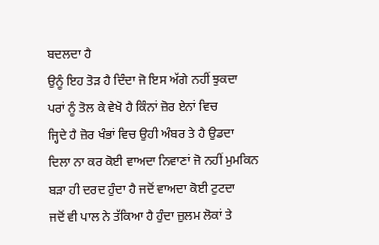ਬਦਲਦਾ ਹੈ
ਉਨੂੰ ਇਹ ਤੋੜ ਹੈ ਦਿੰਦਾ ਜੋ ਇਸ ਅੱਗੇ ਨਹੀਂ ਝੁਕਦਾ
ਪਰਾਂ ਨੂੰ ਤੋਲ ਕੇ ਵੇਖੋ ਹੈ ਕਿੰਨਾਂ ਜ਼ੋਰ ਏਨਾਂ ਵਿਚ
ਜ੍ਹਿਦੇ ਹੈ ਜ਼ੋਰ ਖੰਭਾਂ ਵਿਚ ਉਹੀ ਅੰਬਰ ਤੇ ਹੈ ਉਡਦਾ
ਦਿਲਾ ਨਾ ਕਰ ਕੋਈ ਵਾਅਦਾ ਨਿਵਾਣਾਂ ਜੋ ਨਹੀਂ ਮੁਮਕਿਨ
ਬੜਾ ਹੀ ਦਰਦ ਹੁੰਦਾ ਹੈ ਜਦੋਂ ਵਾਅਦਾ ਕੋਈ ਟੁਟਦਾ
ਜਦੋਂ ਵੀ ਪਾਲ ਨੇ ਤੱਕਿਆ ਹੈ ਹੁੰਦਾ ਜ਼ੁਲਮ ਲੋਕਾਂ ਤੇ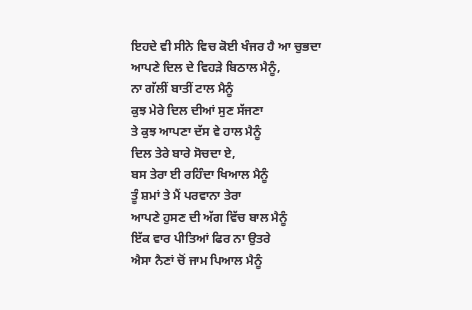ਇਹਦੇ ਵੀ ਸੀਨੇ ਵਿਚ ਕੋਈ ਖੰਜਰ ਹੈ ਆ ਚੁਭਦਾ
ਆਪਣੇ ਦਿਲ ਦੇ ਵਿਹੜੇ ਬਿਠਾਲ ਮੈਨੂੰ,
ਨਾ ਗੱਲੀਂ ਬਾਤੀਂ ਟਾਲ ਮੈਨੂੰ
ਕੁਝ ਮੇਰੇ ਦਿਲ ਦੀਆਂ ਸੁਣ ਸੱਜਣਾ
ਤੇ ਕੁਝ ਆਪਣਾ ਦੱਸ ਵੇ ਹਾਲ ਮੈਨੂੰ
ਦਿਲ ਤੇਰੇ ਬਾਰੇ ਸੋਚਦਾ ਏ,
ਬਸ ਤੇਰਾ ਈ ਰਹਿੰਦਾ ਖਿਆਲ ਮੈਨੂੰ
ਤੂੰ ਸ਼ਮਾਂ ਤੇ ਮੈਂ ਪਰਵਾਨਾ ਤੇਰਾ
ਆਪਣੇ ਹੁਸਣ ਦੀ ਅੱਗ ਵਿੱਚ ਬਾਲ ਮੈਨੂੰ
ਇੱਕ ਵਾਰ ਪੀਤਿਆਂ ਫਿਰ ਨਾ ਉਤਰੇ
ਐਸਾ ਨੈਣਾਂ ਚੋਂ ਜਾਮ ਪਿਆਲ ਮੈਨੂੰ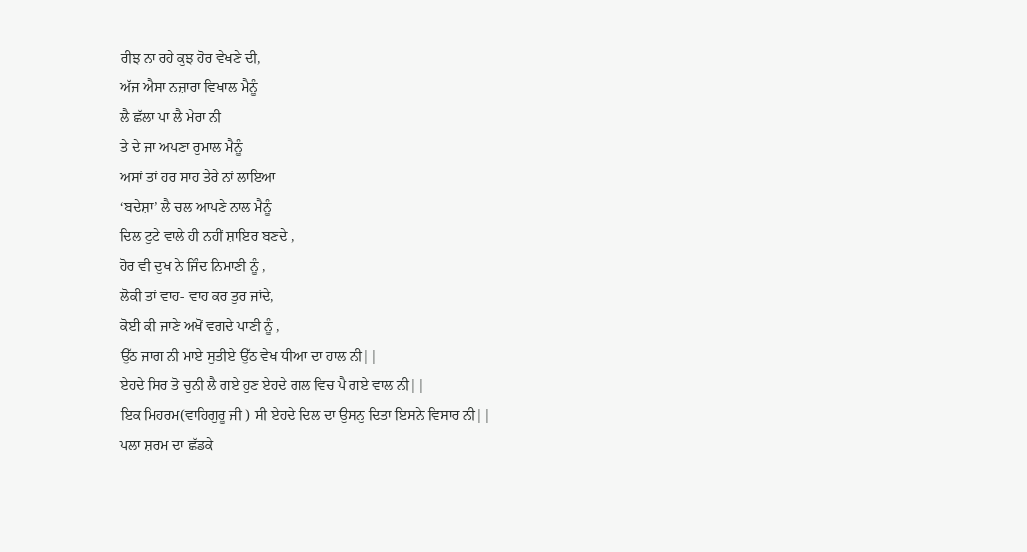ਰੀਝ ਨਾ ਰਹੇ ਕੁਝ ਹੋਰ ਵੇਖਣੇ ਦੀ,
ਅੱਜ ਐਸਾ ਨਜ਼ਾਰਾ ਵਿਖਾਲ ਮੈਨੂੰ
ਲੈ ਛੱਲਾ ਪਾ ਲੈ ਮੇਰਾ ਨੀ
ਤੇ ਦੇ ਜਾ ਅਪਣਾ ਰੁਮਾਲ ਮੈਨੂੰ
ਅਸਾਂ ਤਾਂ ਹਰ ਸਾਹ ਤੇਰੇ ਨਾਂ ਲਾਇਆ
‘ਬਦੇਸ਼ਾ’ ਲੈ ਚਲ ਆਪਣੇ ਨਾਲ ਮੈਨੂੰ
ਦਿਲ ਟੁਟੇ ਵਾਲੇ ਹੀ ਨਹੀਂ ਸ਼ਾਇਰ ਬਣਦੇ ,
ਹੋਰ ਵੀ ਦੁਖ ਨੇ ਜਿੰਦ ਨਿਮਾਣੀ ਨੂੰ ,
ਲੋਕੀ ਤਾਂ ਵਾਹ- ਵਾਹ ਕਰ ਤੁਰ ਜਾਂਦੇ,
ਕੋਈ ਕੀ ਜਾਣੇ ਅਖੋਂ ਵਗਦੇ ਪਾਣੀ ਨੂੰ ,
ਉੱਠ ਜਾਗ ਨੀ ਮਾਏ ਸੁਤੀਏ ਉੱਠ ਵੇਖ ਧੀਆ ਦਾ ਹਾਲ ਨੀ||
ਏਹਦੇ ਸਿਰ ਤੋ ਚੁਨੀ ਲੈ ਗਏ ਹੁਣ ਏਹਦੇ ਗਲ ਵਿਚ ਪੈ ਗਏ ਵਾਲ ਨੀ||
ਇਕ ਮਿਹਰਮ(ਵਾਹਿਗੁਰੂ ਜੀ ) ਸੀ ਏਹਦੇ ਦਿਲ ਦਾ ਉਸਨੁ ਦਿਤਾ ਇਸਨੇ ਵਿਸਾਰ ਨੀ||
ਪਲਾ ਸ਼ਰਮ ਦਾ ਛੱਡਕੇ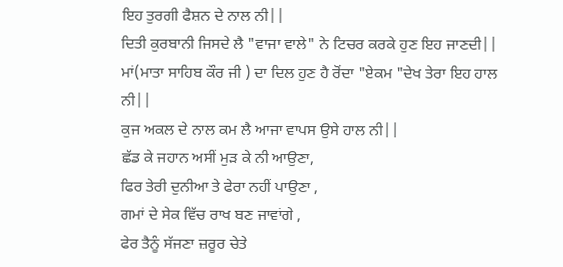ਇਹ ਤੁਰਗੀ ਫੈਸ਼ਨ ਦੇ ਨਾਲ ਨੀ||
ਦਿਤੀ ਕੁਰਬਾਨੀ ਜਿਸਦੇ ਲੈ "ਵਾਜਾ ਵਾਲੇ" ਨੇ ਟਿਚਰ ਕਰਕੇ ਹੁਣ ਇਹ ਜਾਣਦੀ||
ਮਾਂ(ਮਾਤਾ ਸਾਹਿਬ ਕੌਰ ਜੀ ) ਦਾ ਦਿਲ ਹੁਣ ਹੈ ਰੋਂਦਾ "ਏਕਮ "ਦੇਖ ਤੇਰਾ ਇਹ ਹਾਲ ਨੀ||
ਕੁਜ ਅਕਲ ਦੇ ਨਾਲ ਕਮ ਲੈ ਆਜਾ ਵਾਪਸ ਉਸੇ ਹਾਲ ਨੀ||
ਛੱਡ ਕੇ ਜਹਾਨ ਅਸੀਂ ਮੁੜ ਕੇ ਨੀ ਆਉਣਾ,
ਫਿਰ ਤੇਰੀ ਦੁਨੀਆ ਤੇ ਫੇਰਾ ਨਹੀਂ ਪਾਉਣਾ ,
ਗਮਾਂ ਦੇ ਸੇਕ ਵਿੱਚ ਰਾਖ ਬਣ ਜਾਵਾਂਗੇ ,
ਫੇਰ ਤੈਨੂੰ ਸੱਜਣਾ ਜ਼ਰੂਰ ਚੇਤੇ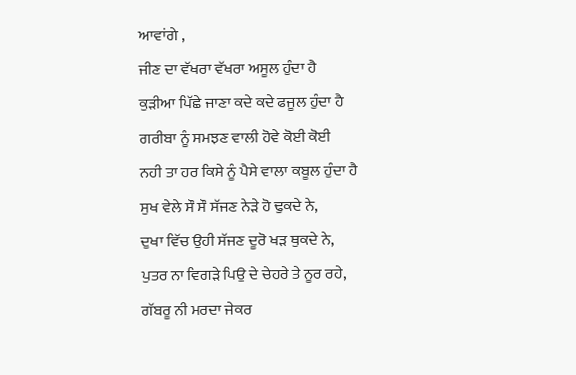ਆਵਾਂਗੇ ,
ਜੀਣ ਦਾ ਵੱਖਰਾ ਵੱਖਰਾ ਅਸੂਲ ਹੁੰਦਾ ਹੈ
ਕੁੜੀਆ ਪਿੱਛੇ ਜਾਣਾ ਕਦੇ ਕਦੇ ਫਜੂਲ ਹੁੰਦਾ ਹੈ
ਗਰੀਬਾ ਨੂੰ ਸਮਝਣ ਵਾਲੀ ਹੋਵੇ ਕੋਈ ਕੋਈ
ਨਹੀ ਤਾ ਹਰ ਕਿਸੇ ਨੂੰ ਪੈਸੇ ਵਾਲਾ ਕਬੂਲ ਹੁੰਦਾ ਹੈ
ਸੁਖ ਵੇਲੇ ਸੌ ਸੌ ਸੱਜਣ ਨੇੜੇ ਹੋ ਢੁਕਦੇ ਨੇ,
ਦੁਖਾ ਵਿੱਚ ਉਹੀ ਸੱਜਣ ਦੂਰੋ ਖੜ ਥੁਕਦੇ ਨੇ,
ਪੁਤਰ ਨਾ ਵਿਗੜੇ ਪਿਉ ਦੇ ਚੇਹਰੇ ਤੇ ਨੂਰ ਰਹੇ,
ਗੱਬਰੂ ਨੀ ਮਰਦਾ ਜੇਕਰ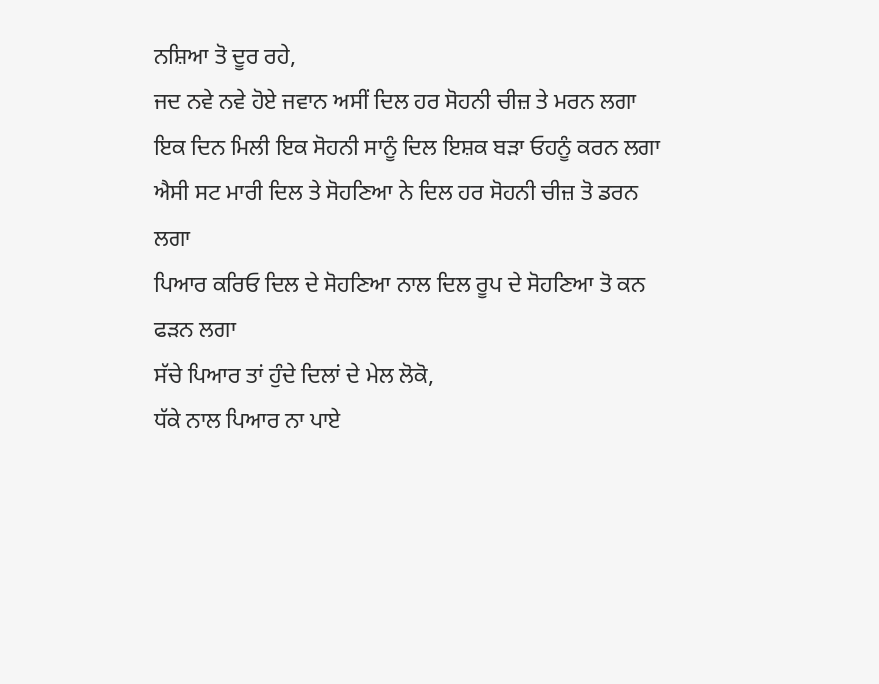ਨਸ਼ਿਆ ਤੋ ਦੂਰ ਰਹੇ,
ਜਦ ਨਵੇ ਨਵੇ ਹੋਏ ਜਵਾਨ ਅਸੀਂ ਦਿਲ ਹਰ ਸੋਹਨੀ ਚੀਜ਼ ਤੇ ਮਰਨ ਲਗਾ
ਇਕ ਦਿਨ ਮਿਲੀ ਇਕ ਸੋਹਨੀ ਸਾਨੂੰ ਦਿਲ ਇਸ਼ਕ ਬੜਾ ਓਹਨੂੰ ਕਰਨ ਲਗਾ
ਐਸੀ ਸਟ ਮਾਰੀ ਦਿਲ ਤੇ ਸੋਹਣਿਆ ਨੇ ਦਿਲ ਹਰ ਸੋਹਨੀ ਚੀਜ਼ ਤੋ ਡਰਨ ਲਗਾ
ਪਿਆਰ ਕਰਿਓ ਦਿਲ ਦੇ ਸੋਹਣਿਆ ਨਾਲ ਦਿਲ ਰੂਪ ਦੇ ਸੋਹਣਿਆ ਤੋ ਕਨ ਫੜਨ ਲਗਾ
ਸੱਚੇ ਪਿਆਰ ਤਾਂ ਹੁੰਦੇ ਦਿਲਾਂ ਦੇ ਮੇਲ ਲੋਕੋ,
ਧੱਕੇ ਨਾਲ ਪਿਆਰ ਨਾ ਪਾਏ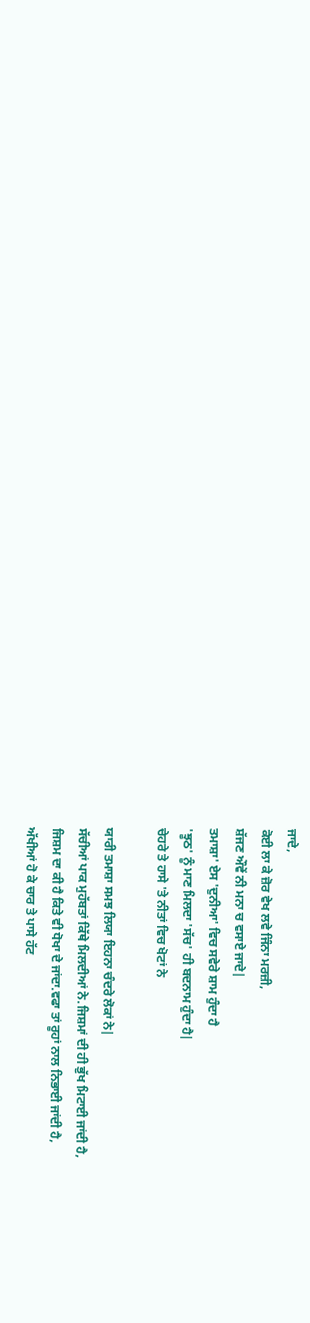ਜਾਦੇ,
ਕੋਈ ਲਾ ਕੇ ਜ਼ੋਰ ਵੇਖ ਲਵੇ ਜਿੰਨਾ ਮਰਜ਼ੀ,
ਸ਼ੱਜਣ ਔਵੇਂ ਨੀ ਮਨਾ ਚ ਵਸਾਏ ਜਾਦੇ|
ਤਮਾਸ਼ਾ' ਏਸ 'ਦੁਨੀਆ' ਵਿਚ ਸਵੇਰੇ ਸ਼ਾਮ ਹੁੰਦਾ ਹੈ
'ਝੂਠ' ਨੂੰ ਮਾਣ ਮਿਲਦਾ 'ਸੱਚ' ਹੀ ਬਦਨਾਮ ਹੁੰਦਾ ਹੈ|
ਚੇਹਰੇ ਤੇ ਹਾਸੇ 'ਤੇ ਨੀਤਾਂ ਵਿਚ ਖੋਟਾਂ ਨੇ

ਯਾਰੀ ਤਮਾਸ਼ਾ ਸਮਝ ਲਿਯਾ ਇਹਨਾ ਚੰਦਰੇ ਲੋਕਾਂ ਨੇ|
ਸੱਚੀਆਂ ਪਾਕ ਮੁਹੱਬਤਾਂ ਕਿੱਥੇ ਮਿਲਦੀਆਂ ਨੇ.ਜਿਸ਼ਮਾਂ ਦੀ ਹੀ ਭੁੱਖ ਮਿਟਾਈ ਜਾਂਦੀ ਹੈ,
ਜਿਸ਼ਮ ਦਾ ਕੀ ਹੈ ਕਿਤੇ ਵੀ ਧੋਖਾ ਦੇ ਜਾਂਦਾ.ਵਫਾ ਤਾਂ ਰੂਹਾਂ ਨਾਲ ਨਿਭਾਈ ਜਾਂਦੀ ਹੈ,
ਅੱਖੀਆਂ ਹੋ ਕੇ ਚਾਰ ਤੇ ਪਾਸੇ ਹੱਟ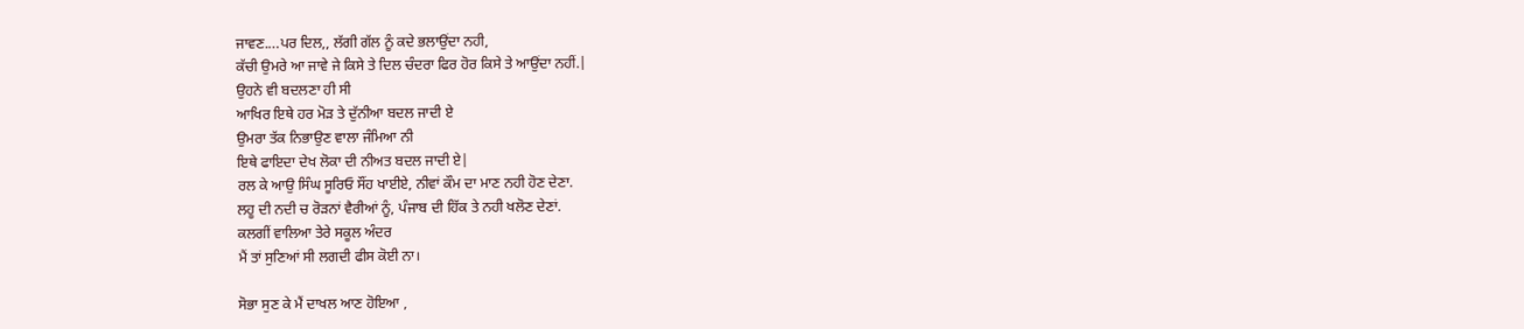ਜਾਵਣ....ਪਰ ਦਿਲ,, ਲੱਗੀ ਗੱਲ ਨੂੰ ਕਦੇ ਭਲਾਉਂਦਾ ਨਹੀ,
ਕੱਚੀ ਉਮਰੇ ਆ ਜਾਵੇ ਜੇ ਕਿਸੇ ਤੇ ਦਿਲ ਚੰਦਰਾ ਫਿਰ ਹੋਰ ਕਿਸੇ ਤੇ ਆਉਂਦਾ ਨਹੀਂ.|
ਉਹਨੇ ਵੀ ਬਦਲਣਾ ਹੀ ਸੀ
ਆਖਿਰ ਇਥੇ ਹਰ ਮੋੜ ਤੇ ਦੁੱਨੀਆ ਬਦਲ ਜਾਦੀ ਏ
ਉਮਰਾ ਤੱਕ ਨਿਭਾਉਣ ਵਾਲਾ ਜੰਮਿਆ ਨੀ
ਇਥੇ ਫਾਇਦਾ ਦੇਖ ਲੋਕਾ ਦੀ ਨੀਅਤ ਬਦਲ ਜਾਦੀ ਏ|
ਰਲ ਕੇ ਆਉ ਸਿੰਘ ਸੂਰਿਓ ਸੌਂਹ ਖਾਈਏ, ਨੀਵਾਂ ਕੌਮ ਦਾ ਮਾਣ ਨਹੀ ਹੋਣ ਦੇਣਾ.
ਲਹੂ ਦੀ ਨਦੀ ਚ ਰੋੜਨਾਂ ਵੈਰੀਆਂ ਨੂੰ, ਪੰਜਾਬ ਦੀ ਹਿੱਕ ਤੇ ਨਹੀ ਖਲੋਣ ਦੇਣਾਂ.
ਕਲਗੀਂ ਵਾਲਿਆ ਤੇਰੇ ਸਕੂਲ ਅੰਦਰ
ਮੈਂ ਤਾਂ ਸੁਣਿਆਂ ਸੀ ਲਗਦੀ ਫੀਸ ਕੋਈ ਨਾ।

ਸੋਭਾ ਸੁਣ ਕੇ ਮੈਂ ਦਾਖਲ ਆਣ ਹੋਇਆ ,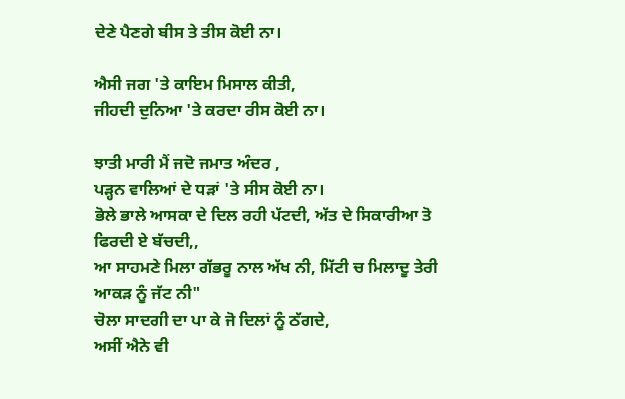ਦੇਣੇ ਪੈਣਗੇ ਬੀਸ ਤੇ ਤੀਸ ਕੋਈ ਨਾ।

ਐਸੀ ਜਗ 'ਤੇ ਕਾਇਮ ਮਿਸਾਲ ਕੀਤੀ,
ਜੀਹਦੀ ਦੁਨਿਆ 'ਤੇ ਕਰਦਾ ਰੀਸ ਕੋਈ ਨਾ।

ਝਾਤੀ ਮਾਰੀ ਮੈਂ ਜਦੋ ਜਮਾਤ ਅੰਦਰ ,
ਪੜ੍ਹਨ ਵਾਲਿਆਂ ਦੇ ਧੜਾਂ 'ਤੇ ਸੀਸ ਕੋਈ ਨਾ।
ਭੋਲੇ ਭਾਲੇ ਆਸਕਾ ਦੇ ਦਿਲ ਰਹੀ ਪੱਟਦੀ, ਅੱਤ ਦੇ ਸਿਕਾਰੀਆ ਤੋ ਫਿਰਦੀ ਏ ਬੱਚਦੀ,,
ਆ ਸਾਹਮਣੇ ਮਿਲਾ ਗੱਭਰੂ ਨਾਲ ਅੱਖ ਨੀ, ਮਿੱਟੀ ਚ ਮਿਲਾਦੂ ਤੇਰੀ ਆਕੜ ਨੂੰ ਜੱਟ ਨੀ"
ਚੋਲਾ ਸਾਦਗੀ ਦਾ ਪਾ ਕੇ ਜੋ ਦਿਲਾਂ ਨੂੰ ਠੱਗਦੇ,
ਅਸੀਂ ਐਨੇ ਵੀ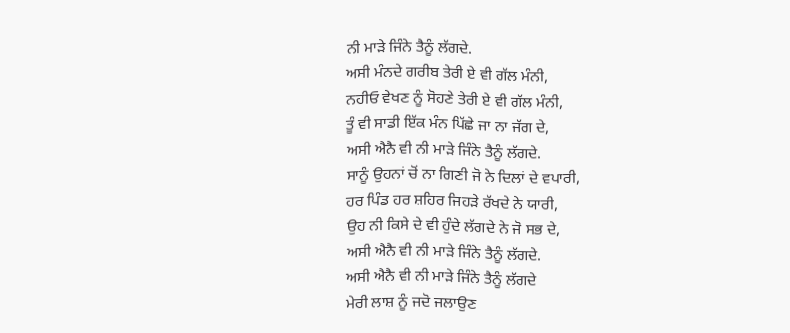ਨੀ ਮਾੜੇ ਜਿੰਨੇ ਤੈਨੂੰ ਲੱਗਦੇ.
ਅਸੀ ਮੰਨਦੇ ਗਰੀਬ ਤੇਰੀ ਏ ਵੀ ਗੱਲ ਮੰਨੀ,
ਨਹੀਓ ਵੇਖਣ ਨੂੰ ਸੋਹਣੇ ਤੇਰੀ ਏ ਵੀ ਗੱਲ ਮੰਨੀ,
ਤੂੰ ਵੀ ਸਾਡੀ ਇੱਕ ਮੰਨ ਪਿੱਛੇ ਜਾ ਨਾ ਜੱਗ ਦੇ,
ਅਸੀ ਐਨੈ ਵੀ ਨੀ ਮਾੜੇ ਜਿੰਨੇ ਤੈਨੂੰ ਲੱਗਦੇ.
ਸਾਨੂੰ ਉਹਨਾਂ ਚੋਂ ਨਾ ਗਿਣੀ ਜੋ ਨੇ ਦਿਲਾਂ ਦੇ ਵਪਾਰੀ,
ਹਰ ਪਿੰਡ ਹਰ ਸ਼ਹਿਰ ਜਿਹੜੇ ਰੱਖਦੇ ਨੇ ਯਾਰੀ,
ਉਹ ਨੀ ਕਿਸੇ ਦੇ ਵੀ ਹੁੰਦੇ ਲੱਗਦੇ ਨੇ ਜੋ ਸਭ ਦੇ,
ਅਸੀ ਐਨੈ ਵੀ ਨੀ ਮਾੜੇ ਜਿੰਨੇ ਤੈਨੂੰ ਲੱਗਦੇ.
ਅਸੀ ਐਨੈ ਵੀ ਨੀ ਮਾੜੇ ਜਿੰਨੇ ਤੈਨੂੰ ਲੱਗਦੇ
ਮੇਰੀ ਲਾਸ਼ ਨੂੰ ਜਦੋ ਜਲਾਉਣ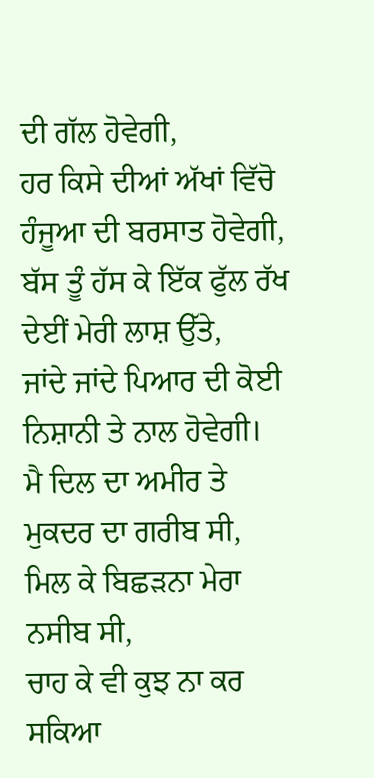ਦੀ ਗੱਲ ਹੋਵੇਗੀ,
ਹਰ ਕਿਸੇ ਦੀਆਂ ਅੱਖਾਂ ਵਿੱਚੋ ਹੰਜੂਆ ਦੀ ਬਰਸਾਤ ਹੋਵੇਗੀ,
ਬੱਸ ਤੂੰ ਹੱਸ ਕੇ ਇੱਕ ਫੁੱਲ ਰੱਖ ਦੇਈਂ ਮੇਰੀ ਲਾਸ਼ ਉੱਤੇ,
ਜਾਂਦੇ ਜਾਂਦੇ ਪਿਆਰ ਦੀ ਕੋਈ ਨਿਸ਼ਾਨੀ ਤੇ ਨਾਲ ਹੋਵੇਗੀ।
ਮੈ ਦਿਲ ਦਾ ਅਮੀਰ ਤੇ ਮੁਕਦਰ ਦਾ ਗਰੀਬ ਸੀ,
ਮਿਲ ਕੇ ਬਿਛੜਨਾ ਮੇਰਾ ਨਸੀਬ ਸੀ,
ਚਾਹ ਕੇ ਵੀ ਕੁਝ ਨਾ ਕਰ ਸਕਿਆ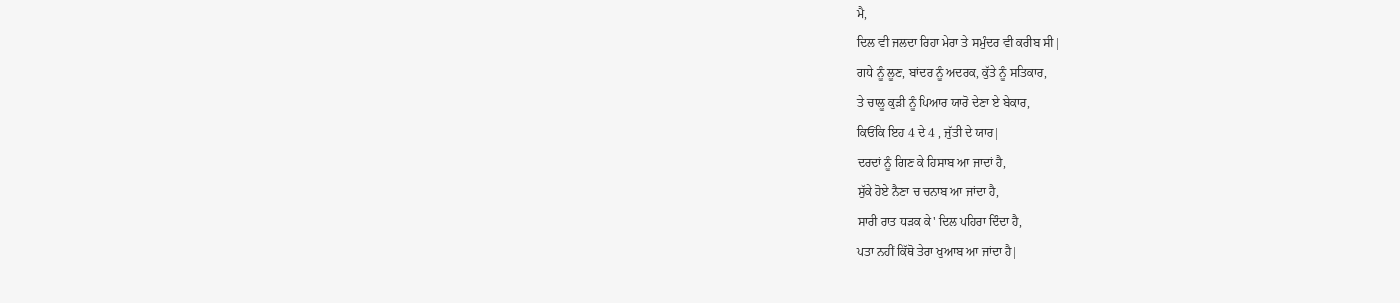ਮੈ,
ਦਿਲ ਵੀ ਜਲਦਾ ਰਿਹਾ ਮੇਰਾ ਤੇ ਸਮੁੰਦਰ ਵੀ ਕਰੀਬ ਸੀ|
ਗਧੇ ਨੂੰ ਲੂਣ, ਬਾਂਦਰ ਨੂੰ ਅਦਰਕ, ਕੁੱਤੇ ਨੂੰ ਸਤਿਕਾਰ,
ਤੇ ਚਾਲੂ ਕੁੜੀ ਨੂੰ ਪਿਆਰ ਯਾਰੋ ਦੇਣਾ ਏ ਬੇਕਾਰ,
ਕਿਓਂਕਿ ਇਹ 4 ਦੇ 4 , ਜੁੱਤੀ ਦੇ ਯਾਰ|
ਦਰਦਾਂ ਨੂੰ ਗਿਣ ਕੇ ਹਿਸਾਬ ਆ ਜਾਦਾਂ ਹੈ,
ਸੁੱਕੇ ਹੋਏ ਨੈਣਾ ਚ ਚਨਾਬ ਆ ਜਾਂਦਾ ਹੈ,
ਸਾਰੀ ਰਾਤ ਧੜਕ ਕੇ' ਦਿਲ ਪਹਿਰਾ ਦਿੰਦਾ ਹੈ,
ਪਤਾ ਨਹੀਂ ਕਿੱਥੋ ਤੇਰਾ ਖੁਆਬ ਆ ਜਾਂਦਾ ਹੈ|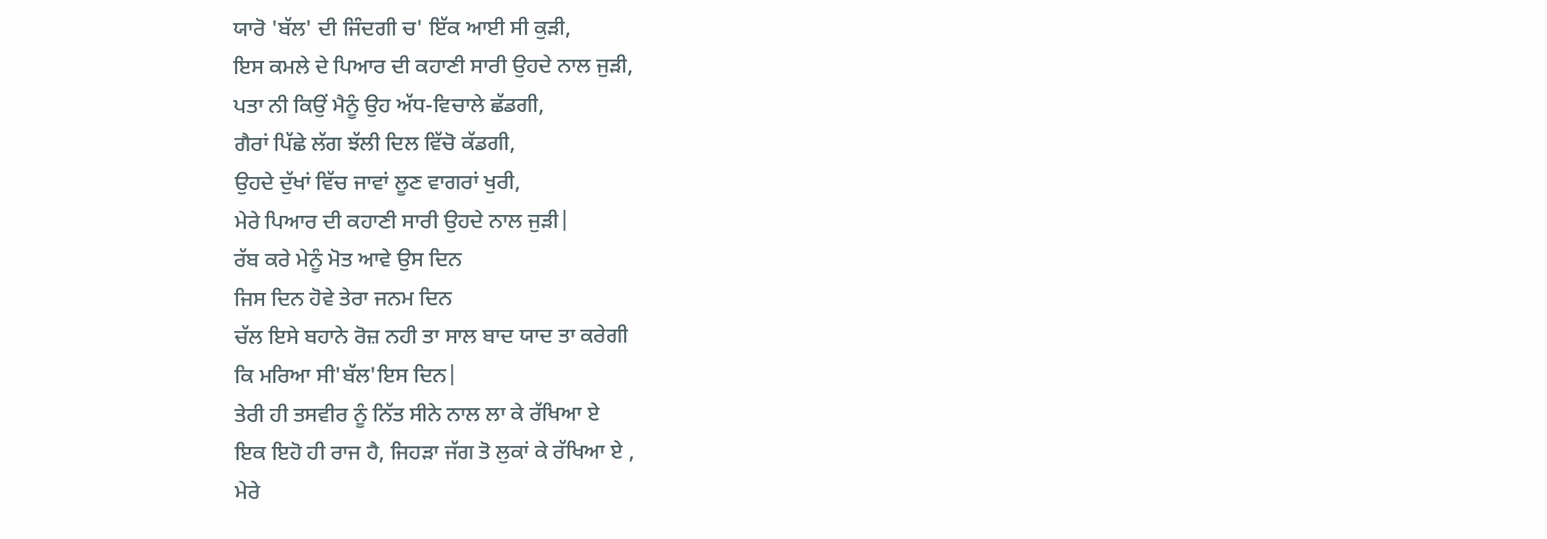ਯਾਰੋ 'ਬੱਲ' ਦੀ ਜਿੰਦਗੀ ਚ' ਇੱਕ ਆਈ ਸੀ ਕੁੜੀ,
ਇਸ ਕਮਲੇ ਦੇ ਪਿਆਰ ਦੀ ਕਹਾਣੀ ਸਾਰੀ ਉਹਦੇ ਨਾਲ ਜੁੜੀ,
ਪਤਾ ਨੀ ਕਿਉਂ ਮੈਨੂੰ ਉਹ ਅੱਧ-ਵਿਚਾਲੇ ਛੱਡਗੀ,
ਗੈਰਾਂ ਪਿੱਛੇ ਲੱਗ ਝੱਲੀ ਦਿਲ ਵਿੱਚੋ ਕੱਡਗੀ,
ਉਹਦੇ ਦੁੱਖਾਂ ਵਿੱਚ ਜਾਵਾਂ ਲੂਣ ਵਾਗਰਾਂ ਖੁਰੀ,
ਮੇਰੇ ਪਿਆਰ ਦੀ ਕਹਾਣੀ ਸਾਰੀ ਉਹਦੇ ਨਾਲ ਜੁੜੀ|
ਰੱਬ ਕਰੇ ਮੇਨੂੰ ਮੋਤ ਆਵੇ ਉਸ ਦਿਨ
ਜਿਸ ਦਿਨ ਹੋਵੇ ਤੇਰਾ ਜਨਮ ਦਿਨ
ਚੱਲ ਇਸੇ ਬਹਾਨੇ ਰੋਜ਼ ਨਹੀ ਤਾ ਸਾਲ ਬਾਦ ਯਾਦ ਤਾ ਕਰੇਗੀ
ਕਿ ਮਰਿਆ ਸੀ'ਬੱਲ'ਇਸ ਦਿਨ|
ਤੇਰੀ ਹੀ ਤਸਵੀਰ ਨੂੰ ਨਿੱਤ ਸੀਨੇ ਨਾਲ ਲਾ ਕੇ ਰੱਖਿਆ ਏ
ਇਕ ਇਹੋ ਹੀ ਰਾਜ ਹੈ, ਜਿਹੜਾ ਜੱਗ ਤੋ ਲੁਕਾਂ ਕੇ ਰੱਖਿਆ ਏ ,
ਮੇਰੇ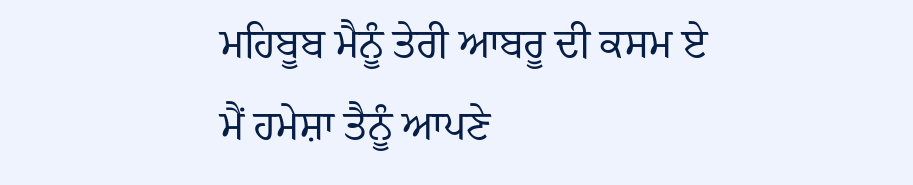ਮਹਿਬੂਬ ਮੈਨੂੰ ਤੇਰੀ ਆਬਰੂ ਦੀ ਕਸਮ ਏ
ਮੈਂ ਹਮੇਸ਼ਾ ਤੈਨੂੰ ਆਪਣੇ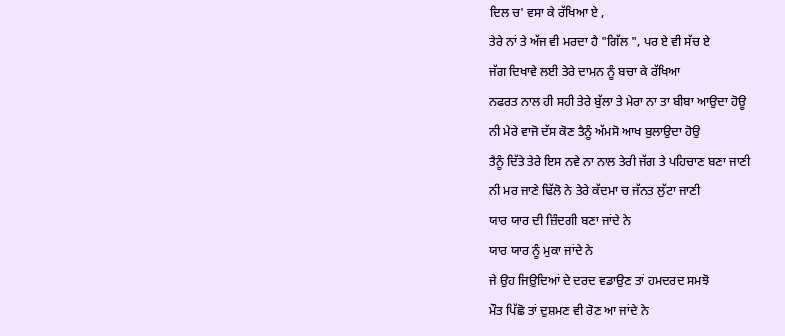ਦਿਲ ਚ' ਵਸਾ ਕੇ ਰੱਖਿਆ ਏ ,
ਤੇਰੇ ਨਾਂ ਤੇ ਅੱਜ ਵੀ ਮਰਦਾ ਹੈ "ਗਿੱਲ ", ਪਰ ਏ ਵੀ ਸੱਚ ਏ
ਜੱਗ ਦਿਖਾਵੇ ਲਈ ਤੇਰੇ ਦਾਮਨ ਨੂੰ ਬਚਾ ਕੇ ਰੱਖਿਆ
ਨਫਰਤ ਨਾਲ ਹੀ ਸਹੀ ਤੇਰੇ ਬੁੱਲਾ ਤੇ ਮੇਰਾ ਨਾ ਤਾ ਬੀਬਾ ਆਉਦਾ ਹੋਊ
ਨੀ ਮੇਰੇ ਵਾਜੋ ਦੱਸ ਕੋਣ ਤੈਨੂੰ ਅੱਮਸੋ ਆਖ ਬੁਲਾਉਦਾ ਹੋਉ
ਤੈਨੂੰ ਦਿੱਤੇ ਤੇਰੇ ਇਸ ਨਵੇ ਨਾ ਨਾਲ ਤੇਰੀ ਜੱਗ ਤੇ ਪਹਿਚਾਣ ਬਣਾ ਜਾਣੀ
ਨੀ ਮਰ ਜਾਣੇ ਢਿੱਲੋ ਨੇ ਤੇਰੇ ਕੱਦਮਾ ਚ ਜੱਨਤ ਲੁੱਟਾ ਜਾਣੀ
ਯਾਰ ਯਾਰ ਦੀ ਜ਼ਿੰਦਗੀ ਬਣਾ ਜਾਂਦੇ ਨੇ
ਯਾਰ ਯਾਰ ਨੂੰ ਮੁਕਾ ਜਾਂਦੇ ਨੇ
ਜੇ ਉਹ ਜਿਉ਼ਦਿਆਂ ਦੇ ਦਰਦ ਵਡਾਉਣ ਤਾਂ ਹਮਦਰਦ ਸਮਝੋ
ਮੌਤ ਪਿੱਛੋ ਤਾਂ ਦੁਸ਼ਮਣ ਵੀ ਰੋਣ ਆ ਜਾਂਦੇ ਨੇ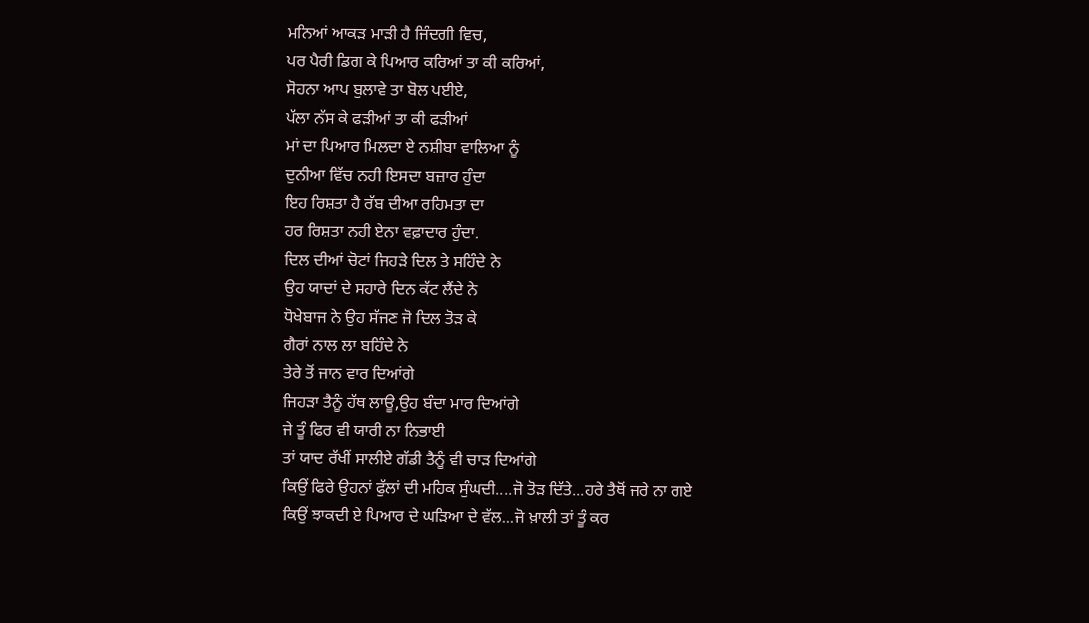ਮਨਿਆਂ ਆਕੜ ਮਾੜੀ ਹੈ ਜਿੰਦਗੀ ਵਿਚ,
ਪਰ ਪੈਰੀ ਡਿਗ ਕੇ ਪਿਆਰ ਕਰਿਆਂ ਤਾ ਕੀ ਕਰਿਆਂ,
ਸੋਹਨਾ ਆਪ ਬੁਲਾਵੇ ਤਾ ਬੋਲ ਪਈਏ,
ਪੱਲਾ ਨੱਸ ਕੇ ਫੜੀਆਂ ਤਾ ਕੀ ਫੜੀਆਂ
ਮਾਂ ਦਾ ਪਿਆਰ ਮਿਲਦਾ ਏ ਨਸ਼ੀਬਾ ਵਾਲਿਆ ਨੂੰ
ਦੁਨੀਆ ਵਿੱਚ ਨਹੀ ਇਸਦਾ ਬਜ਼ਾਰ ਹੁੰਦਾ
ਇਹ ਰਿਸ਼ਤਾ ਹੈ ਰੱਬ ਦੀਆ ਰਹਿਮਤਾ ਦਾ
ਹਰ ਰਿਸ਼ਤਾ ਨਹੀ ਏਨਾ ਵਫ਼ਾਦਾਰ ਹੁੰਦਾ.
ਦਿਲ ਦੀਆਂ ਚੋਟਾਂ ਜਿਹੜੇ ਦਿਲ ਤੇ ਸਹਿੰਦੇ ਨੇ
ਉਹ ਯਾਦਾਂ ਦੇ ਸਹਾਰੇ ਦਿਨ ਕੱਟ ਲੈਂਦੇ ਨੇ
ਧੋਖੇਬਾਜ ਨੇ ਉਹ ਸੱਜਣ ਜੋ ਦਿਲ ਤੋੜ ਕੇ
ਗੈਰਾਂ ਨਾਲ ਲਾ ਬਹਿੰਦੇ ਨੇ
ਤੇਰੇ ਤੋਂ ਜਾਨ ਵਾਰ ਦਿਆਂਗੇ
ਜਿਹੜਾ ਤੈਨੂੰ ਹੱਥ ਲਾਊ,ਉਹ ਬੰਦਾ ਮਾਰ ਦਿਆਂਗੇ
ਜੇ ਤੂੰ ਫਿਰ ਵੀ ਯਾਰੀ ਨਾ ਨਿਭਾਈ
ਤਾਂ ਯਾਦ ਰੱਖੀਂ ਸਾਲੀਏ ਗੱਡੀ ਤੈਨੂੰ ਵੀ ਚਾੜ ਦਿਆਂਗੇ
ਕਿਉਂ ਫਿਰੇ ਉਹਨਾਂ ਫੁੱਲਾਂ ਦੀ ਮਹਿਕ ਸੁੰਘਦੀ....ਜੋ ਤੋੜ ਦਿੱਤੇ...ਹਰੇ ਤੈਥੋਂ ਜਰੇ ਨਾ ਗਏ
ਕਿਉਂ ਝਾਕਦੀ ਏ ਪਿਆਰ ਦੇ ਘੜਿਆ ਦੇ ਵੱਲ...ਜੋ ਖ਼ਾਲੀ ਤਾਂ ਤੂੰ ਕਰ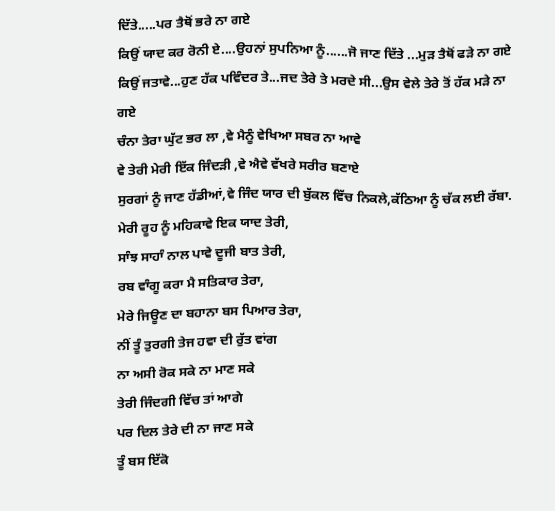ਦਿੱਤੇ.....ਪਰ ਤੈਥੋਂ ਭਰੇ ਨਾ ਗਏ
ਕਿਉਂ ਯਾਦ ਕਰ ਰੋਨੀ ਏ....ਉਹਨਾਂ ਸੁਪਨਿਆ ਨੂੰ......ਜੋ ਜਾਣ ਦਿੱਤੇ ...ਮੁੜ ਤੈਥੋਂ ਫੜੇ ਨਾ ਗਏ
ਕਿਉਂ ਜਤਾਵੇ...ਹੁਣ ਹੱਕ ਪਵਿੰਦਰ ਤੇ...ਜਦ ਤੇਰੇ ਤੇ ਮਰਦੇ ਸੀ...ਉਸ ਵੇਲੇ ਤੇਰੇ ਤੋਂ ਹੱਕ ਮੜੇ ਨਾ ਗਏ
ਚੰਨਾ ਤੇਰਾ ਘੁੱਟ ਭਰ ਲਾ ,ਵੇ ਮੈਨੂੰ ਵੇਖਿਆ ਸਬਰ ਨਾ ਆਵੇ
ਵੇ ਤੇਰੀ ਮੇਰੀ ਇੱਕ ਜਿੰਦੜੀ ,ਵੇ ਐਵੇ ਵੱਖਰੇ ਸਰੀਰ ਬਣਾਏ
ਸੁਰਗਾਂ ਨੂੰ ਜਾਣ ਹੱਡੀਆਂ,ਵੇ ਜਿੰਦ ਯਾਰ ਦੀ ਬੁੱਕਲ ਵਿੱਚ ਨਿਕਲੇ,ਕੱਠਿਆ ਨੂੰ ਚੱਕ ਲਈ ਰੱਬਾ.
ਮੇਰੀ ਰੂਹ ਨੂੰ ਮਹਿਕਾਵੇ ਇਕ ਯਾਦ ਤੇਰੀ,
ਸਾੰਝ ਸਾਹਾੰ ਨਾਲ ਪਾਵੇ ਦੂਜੀ ਬਾਤ ਤੇਰੀ,
ਰਬ ਵਾੰਗੂ ਕਰਾ ਮੈ ਸਤਿਕਾਰ ਤੇਰਾ,
ਮੇਰੇ ਜਿਊਣ ਦਾ ਬਹਾਨਾ ਬਸ ਪਿਆਰ ਤੇਰਾ,
ਨੀਂ ਤੂੰ ਤੁਰਗੀ ਤੇਜ ਹਵਾ ਦੀ ਰੁੱਤ ਵਾਂਗ
ਨਾ ਅਸੀ ਰੋਕ ਸਕੇ ਨਾ ਮਾਣ ਸਕੇ
ਤੇਰੀ ਜਿੰਦਗੀ ਵਿੱਚ ਤਾਂ ਆਗੇ
ਪਰ ਦਿਲ ਤੇਰੇ ਦੀ ਨਾ ਜਾਣ ਸਕੇ
ਤੂੰ ਬਸ ਇੱਕੋ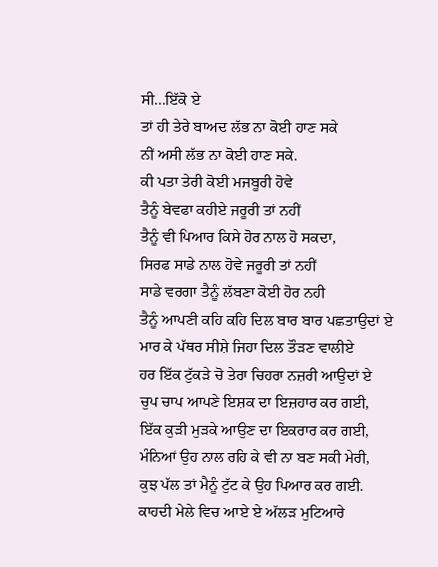ਸੀ...ਇੱਕੋ ਏ
ਤਾਂ ਹੀ ਤੇਰੇ ਬਾਅਦ ਲੱਭ ਨਾ ਕੋਈ ਹਾਣ ਸਕੇ
ਨੀਂ ਅਸੀ ਲੱਭ ਨਾ ਕੋਈ ਹਾਣ ਸਕੇ.
ਕੀ ਪਤਾ ਤੇਰੀ ਕੋਈ ਮਜਬੂਰੀ ਹੋਵੇ
ਤੈਨੂੰ ਬੇਵਫਾ ਕਹੀਏ ਜਰੂਰੀ ਤਾਂ ਨਹੀਂ
ਤੈਨੂੰ ਵੀ ਪਿਆਰ ਕਿਸੇ ਹੋਰ ਨਾਲ ਹੋ ਸਕਦਾ,
ਸਿਰਫ ਸਾਡੇ ਨਾਲ ਹੋਵੇ ਜਰੂਰੀ ਤਾਂ ਨਹੀਂ
ਸਾਡੇ ਵਰਗਾ ਤੈਨੂੰ ਲੱਬਣਾ ਕੋਈ ਹੋਰ ਨਹੀ
ਤੈਨੂੰ ਆਪਣੀ ਕਹਿ ਕਹਿ ਦਿਲ ਬਾਰ ਬਾਰ ਪਛਤਾਉਦਾਂ ਏ
ਮਾਰ ਕੇ ਪੱਥਰ ਸੀਸ਼ੇ ਜਿਹਾ ਦਿਲ ਤੌੜਣ ਵਾਲੀਏ
ਹਰ ਇੱਕ ਟੁੱਕੜੇ ਚੋ ਤੇਰਾ ਚਿਹਰਾ ਨਜ਼ਰੀ ਆਉਦਾਂ ਏ
ਚੁਪ ਚਾਪ ਆਪਣੇ ਇਸ਼ਕ ਦਾ ਇਜ਼ਹਾਰ ਕਰ ਗਈ,
ਇੱਕ ਕੁੜੀ ਮੁੜਕੇ ਆਉਣ ਦਾ ਇਕਰਾਰ ਕਰ ਗਈ,
ਮੰਨਿਆਂ ਉਹ ਨਾਲ ਰਹਿ ਕੇ ਵੀ ਨਾ ਬਣ ਸਕੀ ਮੇਰੀ,
ਕੁਝ ਪੱਲ ਤਾਂ ਮੈਨੂੰ ਟੁੱਟ ਕੇ ਉਹ ਪਿਆਰ ਕਰ ਗਈ.
ਕਾਹਦੀ ਮੇਲੇ ਵਿਚ ਆਏ ਏ ਅੱਲੜ ਮੁਟਿਆਰੇ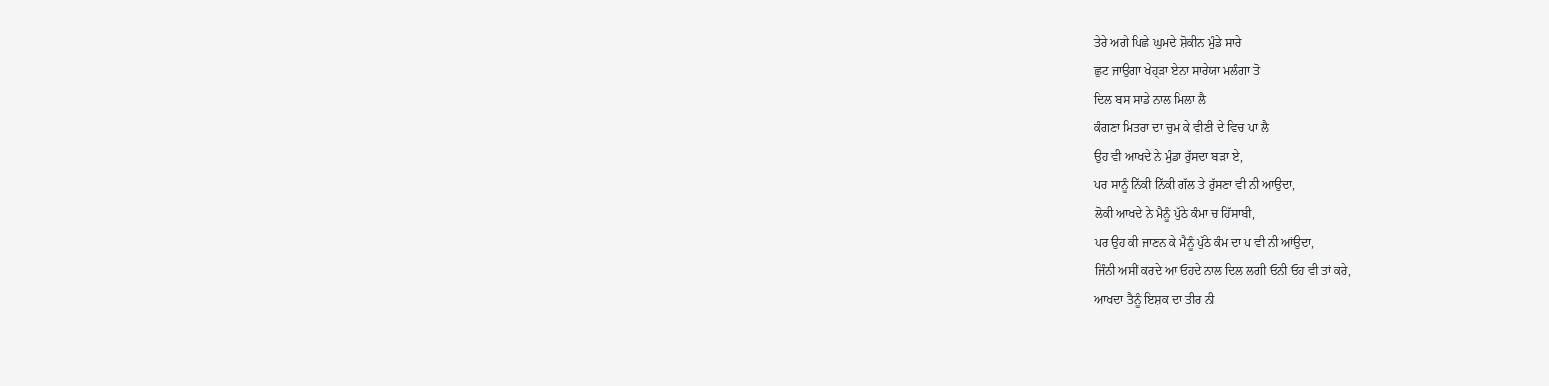ਤੇਰੇ ਅਗੇ ਪਿਛੇ ਘੁਮਦੇ ਸ਼ੋਕੀਨ ਮੁੰਡੇ ਸਾਰੇ
ਛੁਟ ਜਾਉਗਾ ਖੇਹ੍ੜਾ ਏਨਾ ਸਾਰੇਯਾ ਮਲੰਗਾ ਤੋ
ਦਿਲ ਬਸ ਸਾਡੇ ਨਾਲ ਮਿਲਾ ਲੈ
ਕੰਗਣਾ ਮਿਤਰਾ ਦਾ ਚੁਮ ਕੇ ਵੀਣੀ ਦੇ ਵਿਚ ਪਾ ਲੈ
ਉਹ ਵੀ ਆਖਦੇ ਨੇ ਮੁੰਡਾ ਰੁੱਸਦਾ ਬੜਾ ਏ,
ਪਰ ਸਾਨੂੰ ਨਿੱਕੀ ਨਿੱਕੀ ਗੱਲ ਤੇ ਰੁੱਸਣਾ ਵੀ ਨੀ ਆਉਦਾ,
ਲੋਕੀ ਆਖਦੇ ਨੇ ਮੈਨੂੰ ਪੁੱਠੇ ਕੰਮਾ ਚ ਹਿੱਸਾਬੀ,
ਪਰ ਉਹ ਕੀ ਜਾਣਨ ਕੇ ਮੈਨੂੰ ਪੁੱਠੇ ਕੰਮ ਦਾ ਪ ਵੀ ਨੀ ਆਂਉਦਾ,
ਜਿੰਨੀ ਅਸੀਂ ਕਰਦੇ ਆ ਓਹਦੇ ਨਾਲ ਦਿਲ ਲਗੀ ਓਨੀ ਓਹ ਵੀ ਤਾਂ ਕਰੇ,
ਆਖਦਾ ਤੈਨੂੰ ਇਸ਼ਕ ਦਾ ਤੀਰ ਨੀ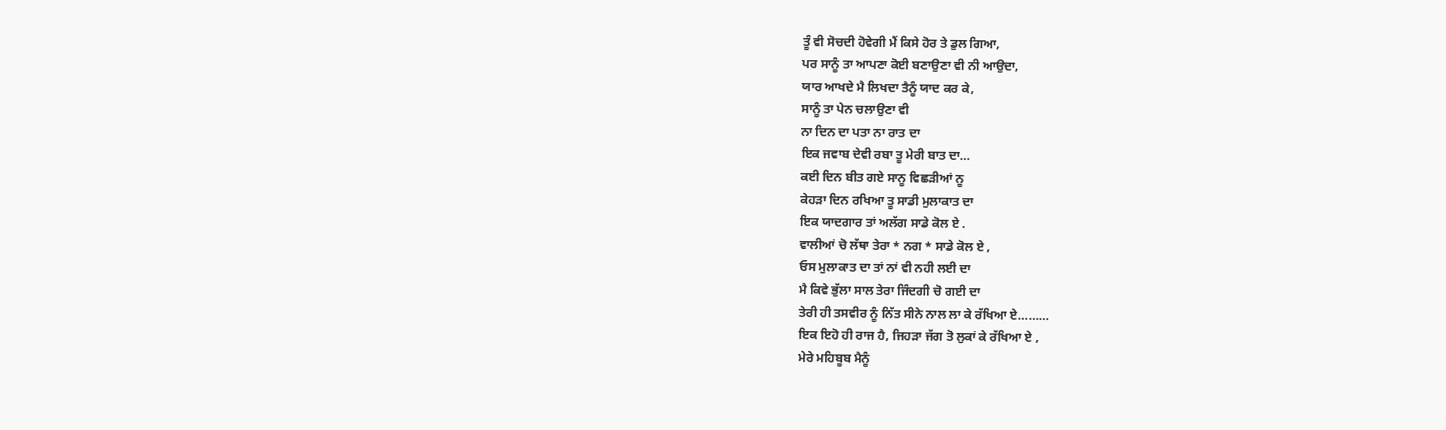ਤੂੰ ਵੀ ਸੋਚਦੀ ਹੋਵੇਗੀ ਮੈਂ ਕਿਸੇ ਹੋਰ ਤੇ ਡੁਲ ਗਿਆ,
ਪਰ ਸਾਨੂੰ ਤਾ ਆਪਣਾ ਕੋਈ ਬਣਾਉਣਾ ਵੀ ਨੀ ਆਉਦਾ,
ਯਾਰ ਆਖਦੇ ਮੈ ਲਿਖਦਾ ਤੈਨੂੰ ਯਾਦ ਕਰ ਕੇ,
ਸਾਨੂੰ ਤਾ ਪੇਨ ਚਲਾਉਣਾ ਵੀ
ਨਾ ਦਿਨ ਦਾ ਪਤਾ ਨਾ ਰਾਤ ਦਾ
ਇਕ ਜਵਾਬ ਦੇਵੀ ਰਬਾ ਤੂ ਮੇਰੀ ਬਾਤ ਦਾ…
ਕਈ ਦਿਨ ਬੀਤ ਗਏ ਸਾਨੂ ਵਿਛੜੀਆਂ ਨੂ
ਕੇਹੜਾ ਦਿਨ ਰਖਿਆ ਤੂ ਸਾਡੀ ਮੁਲਾਕਾਤ ਦਾ
ਇਕ ਯਾਦਗਾਰ ਤਾਂ ਅਲੱਗ ਸਾਡੇ ਕੋਲ ਏ .
ਵਾਲੀਆਂ ਚੋ ਲੱਥਾ ਤੇਰਾ * ਨਗ * ਸਾਡੇ ਕੋਲ ਏ ,
ਓਸ ਮੁਲਾਕਾਤ ਦਾ ਤਾਂ ਨਾਂ ਵੀ ਨਹੀ ਲਈ ਦਾ
ਮੈ ਕਿਵੇ ਭੁੱਲਾ ਸਾਲ ਤੇਰਾ ਜਿੰਦਗੀ ਚੋ ਗਈ ਦਾ
ਤੇਰੀ ਹੀ ਤਸਵੀਰ ਨੂੰ ਨਿੱਤ ਸੀਨੇ ਨਾਲ ਲਾ ਕੇ ਰੱਖਿਆ ਏ………
ਇਕ ਇਹੋ ਹੀ ਰਾਜ ਹੈ, ਜਿਹੜਾ ਜੱਗ ਤੋ ਲੁਕਾਂ ਕੇ ਰੱਖਿਆ ਏ ,
ਮੇਰੇ ਮਹਿਬੂਬ ਮੈਨੂੰ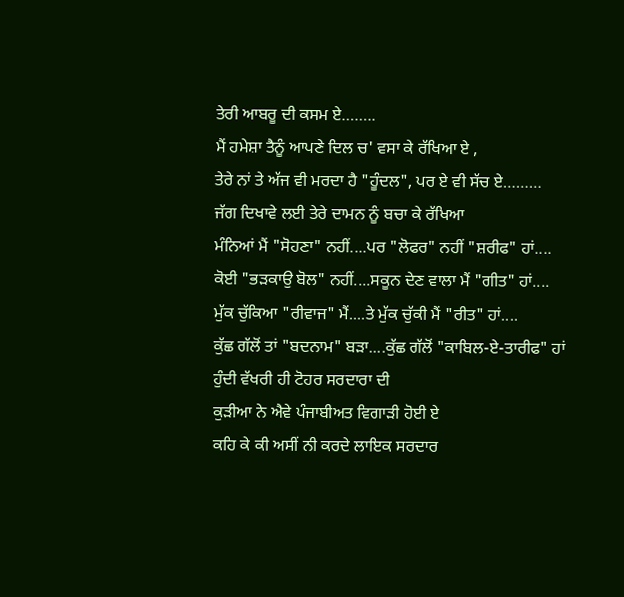ਤੇਰੀ ਆਬਰੂ ਦੀ ਕਸਮ ਏ……..
ਮੈਂ ਹਮੇਸ਼ਾ ਤੈਨੂੰ ਆਪਣੇ ਦਿਲ ਚ' ਵਸਾ ਕੇ ਰੱਖਿਆ ਏ ,
ਤੇਰੇ ਨਾਂ ਤੇ ਅੱਜ ਵੀ ਮਰਦਾ ਹੈ "ਹੂੰਦਲ", ਪਰ ਏ ਵੀ ਸੱਚ ਏ………
ਜੱਗ ਦਿਖਾਵੇ ਲਈ ਤੇਰੇ ਦਾਮਨ ਨੂੰ ਬਚਾ ਕੇ ਰੱਖਿਆ
ਮੰਨਿਆਂ ਮੈਂ "ਸੋਹਣਾ" ਨਹੀਂ....ਪਰ "ਲੋਫਰ" ਨਹੀਂ "ਸ਼ਰੀਫ" ਹਾਂ....
ਕੋਈ "ਭੜਕਾਉ ਬੋਲ" ਨਹੀਂ....ਸਕੂਨ ਦੇਣ ਵਾਲਾ ਮੈਂ "ਗੀਤ" ਹਾਂ....
ਮੁੱਕ ਚੁੱਕਿਆ "ਰੀਵਾਜ" ਮੈਂ....ਤੇ ਮੁੱਕ ਚੁੱਕੀ ਮੈਂ "ਰੀਤ" ਹਾਂ....
ਕੁੱਛ ਗੱਲੋਂ ਤਾਂ "ਬਦਨਾਮ" ਬੜਾ....ਕੁੱਛ ਗੱਲੋਂ "ਕਾਬਿਲ-ਏ-ਤਾਰੀਫ" ਹਾਂ
ਹੁੰਦੀ ਵੱਖਰੀ ਹੀ ਟੋਹਰ ਸਰਦਾਰਾ ਦੀ
ਕੁੜੀਆ ਨੇ ਐਵੇ ਪੰਜਾਬੀਅਤ ਵਿਗਾੜੀ ਹੋਈ ਏ
ਕਹਿ ਕੇ ਕੀ ਅਸੀਂ ਨੀ ਕਰਦੇ ਲਾਇਕ ਸਰਦਾਰ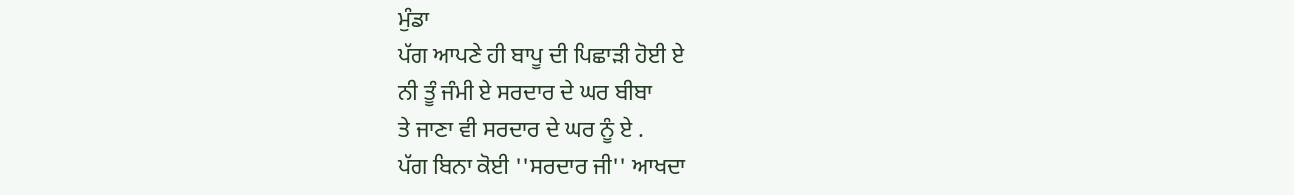ਮੁੰਡਾ
ਪੱਗ ਆਪਣੇ ਹੀ ਬਾਪੂ ਦੀ ਪਿਛਾੜੀ ਹੋਈ ਏ
ਨੀ ਤੂੰ ਜੰਮੀ ਏ ਸਰਦਾਰ ਦੇ ਘਰ ਬੀਬਾ
ਤੇ ਜਾਣਾ ਵੀ ਸਰਦਾਰ ਦੇ ਘਰ ਨੂੰ ਏ .
ਪੱਗ ਬਿਨਾ ਕੋਈ ''ਸਰਦਾਰ ਜੀ'' ਆਖਦਾ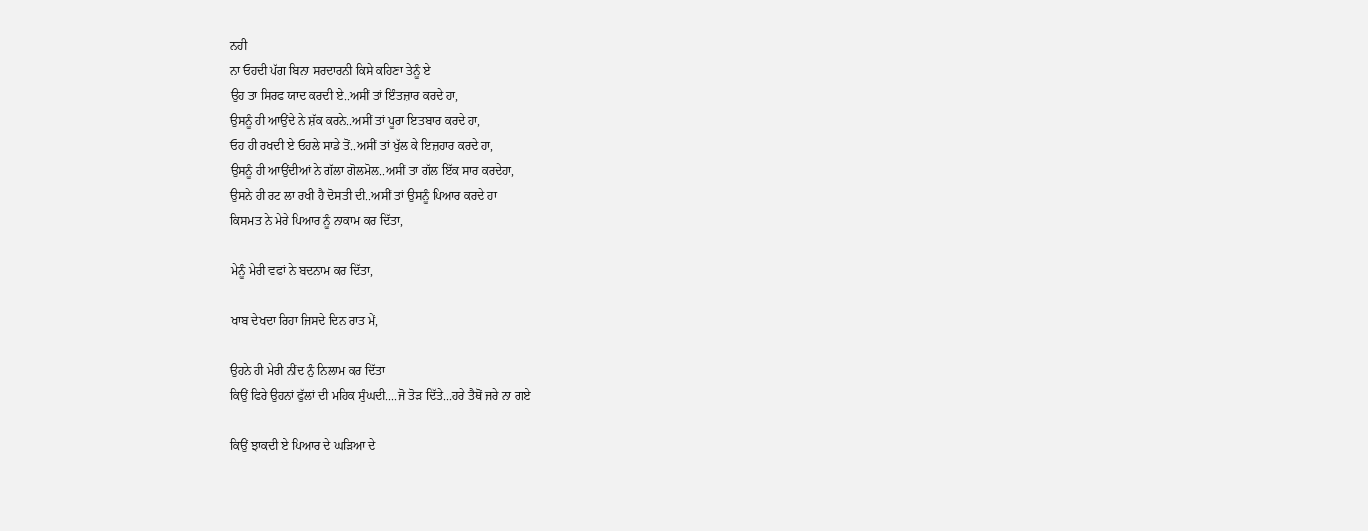ਨਹੀ
ਨਾ ਓਹਦੀ ਪੱਗ ਬਿਨਾ ਸਰਦਾਰਨੀ ਕਿਸੇ ਕਹਿਣਾ ਤੇਨੂੰ ਏ
ਉਹ ਤਾ ਸਿਰਫ ਯਾਦ ਕਰਦੀ ਏ..ਅਸੀਂ ਤਾਂ ਇੰਤਜ਼ਾਰ ਕਰਦੇ ਹਾ,
ਉਸਨੂੰ ਹੀ ਆਉਂਦੇ ਨੇ ਸ਼ੱਕ ਕਰਨੇ..ਅਸੀਂ ਤਾਂ ਪੂਰਾ ਇਤਬਾਰ ਕਰਦੇ ਹਾ,
ਓਹ ਹੀ ਰਖਦੀ ਏ ਓਹਲੇ ਸਾਡੇ ਤੋਂ..ਅਸੀਂ ਤਾਂ ਖੁੱਲ ਕੇ ਇਜ਼ਹਾਰ ਕਰਦੇ ਹਾ,
ਉਸਨੂੰ ਹੀ ਆਉਂਦੀਆਂ ਨੇ ਗੱਲਾ ਗੋਲਮੋਲ..ਅਸੀਂ ਤਾ ਗੱਲ ਇੱਕ ਸਾਰ ਕਰਦੇਹਾ,
ਉਸਨੇ ਹੀ ਰਟ ਲਾ ਰਖੀ ਹੈ ਦੋਸਤੀ ਦੀ..ਅਸੀਂ ਤਾਂ ਉਸਨੂੰ ਪਿਆਰ ਕਰਦੇ ਹਾ
ਕਿਸਮਤ ਨੇ ਮੇਰੇ ਪਿਆਰ ਨੂੰ ਨਾਕਾਮ ਕਰ ਦਿੱਤਾ,

ਮੇਨੂੰ ਮੇਰੀ ਵਫਾਂ ਨੇ ਬਦਨਾਮ ਕਰ ਦਿੱਤਾ,

ਖਾਬ ਦੇਖਦਾ ਰਿਹਾ ਜਿਸਦੇ ਦਿਨ ਰਾਤ ਮੇਂ,

ਉਹਨੇ ਹੀ ਮੇਰੀ ਨੀਂਦ ਨੁੰ ਨਿਲਾਮ ਕਰ ਦਿੱਤਾ
ਕਿਉਂ ਫਿਰੇ ਉਹਨਾਂ ਫੁੱਲਾਂ ਦੀ ਮਹਿਕ ਸੁੰਘਦੀ....ਜੋ ਤੋੜ ਦਿੱਤੇ...ਹਰੇ ਤੈਥੋਂ ਜਰੇ ਨਾ ਗਏ

ਕਿਉਂ ਝਾਕਦੀ ਏ ਪਿਆਰ ਦੇ ਘੜਿਆ ਦੇ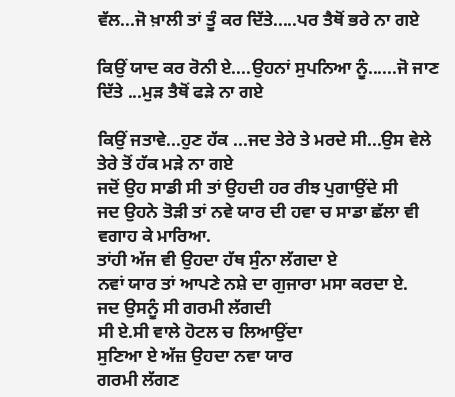ਵੱਲ...ਜੋ ਖ਼ਾਲੀ ਤਾਂ ਤੂੰ ਕਰ ਦਿੱਤੇ.....ਪਰ ਤੈਥੋਂ ਭਰੇ ਨਾ ਗਏ

ਕਿਉਂ ਯਾਦ ਕਰ ਰੋਨੀ ਏ....ਉਹਨਾਂ ਸੁਪਨਿਆ ਨੂੰ......ਜੋ ਜਾਣ ਦਿੱਤੇ ...ਮੁੜ ਤੈਥੋਂ ਫੜੇ ਨਾ ਗਏ

ਕਿਉਂ ਜਤਾਵੇ...ਹੁਣ ਹੱਕ ...ਜਦ ਤੇਰੇ ਤੇ ਮਰਦੇ ਸੀ...ਉਸ ਵੇਲੇ ਤੇਰੇ ਤੋਂ ਹੱਕ ਮੜੇ ਨਾ ਗਏ
ਜਦੋਂ ਉਹ ਸਾਡੀ ਸੀ ਤਾਂ ਉਹਦੀ ਹਰ ਰੀਝ ਪੁਗਾਉਂਦੇ ਸੀ
ਜਦ ਉਹਨੇ ਤੋੜੀ ਤਾਂ ਨਵੇ ਯਾਰ ਦੀ ਹਵਾ ਚ ਸਾਡਾ ਛੱਲਾ ਵੀ ਵਗਾਹ ਕੇ ਮਾਰਿਆ.
ਤਾਂਹੀ ਅੱਜ ਵੀ ਉਹਦਾ ਹੱਥ ਸੁੰਨਾ ਲੱਗਦਾ ਏ
ਨਵਾਂ ਯਾਰ ਤਾਂ ਆਪਣੇ ਨਸ਼ੇ ਦਾ ਗੁਜਾਰਾ ਮਸਾ ਕਰਦਾ ਏ.
ਜਦ ਉਸਨੂੰ ਸੀ ਗਰਮੀ ਲੱਗਦੀ
ਸੀ ਏ.ਸੀ ਵਾਲੇ ਹੋਟਲ ਚ ਲਿਆਉਂਦਾ
ਸੁਣਿਆ ਏ ਅੱਜ਼ ਉਹਦਾ ਨਵਾ ਯਾਰ
ਗਰਮੀ ਲੱਗਣ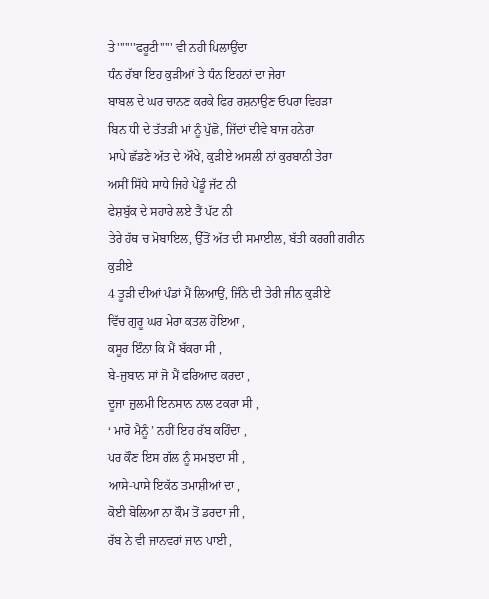ਤੇ'''''''ਫਰੂਟੀ''''' ਵੀ ਨਹੀ ਪਿਲਾਉਂਦਾ
ਧੰਨ ਰੱਬਾ ਇਹ ਕੁੜੀਆਂ ਤੇ ਧੰਨ ਇਹਨਾਂ ਦਾ ਜੇਰਾ
ਬਾਬਲ ਦੇ ਘਰ ਚਾਨਣ ਕਰਕੇ ਫਿਰ ਰਸ਼ਨਾਉਣ ਓਪਰਾ ਵਿਹੜਾ
ਬਿਨ ਧੀ ਦੇ ਤੱਤੜੀ ਮਾਂ ਨੂੰ ਪੁੱਛੋ, ਜਿੱਦਾਂ ਦੀਵੇ ਬਾਜ ਹਨੇਰਾ
ਮਾਪੇ ਛੱਡਣੇ ਅੱਤ ਦੇ ਔਖੇ, ਕੁੜੀਏ ਅਸਲੀ ਨਾਂ ਕੁਰਬਾਨੀ ਤੇਰਾ
ਅਸੀਂ ਸਿੱਧੇ ਸਾਧੇ ਜਿਹੇ ਪੇਂਡੂੰ ਜੱਟ ਨੀ
ਫੇਸ਼ਬੁੱਕ ਦੇ ਸਹਾਰੇ ਲਏ ਤੈਂ ਪੱਟ ਨੀ
ਤੇਰੇ ਹੱਥ ਚ ਮੋਬਾਇਲ, ਉੱਤੋਂ ਅੱਤ ਦੀ ਸਮਾਈਲ, ਬੱਤੀ ਕਰਗੀ ਗਰੀਨ ਕੁੜੀਏ
4 ਤੂੜੀ ਦੀਆਂ ਪੰਡਾਂ ਮੈਂ ਲਿਆਉਂ, ਜਿੰਨੇ ਦੀ ਤੇਰੀ ਜੀਨ ਕੁੜੀਏ
ਵਿੱਚ ਗੁਰੂ ਘਰ ਮੇਰਾ ਕਤਲ ਹੋਇਆ ,
ਕਸੂਰ ਇੰਨਾ ਕਿ ਮੈਂ ਬੱਕਰਾ ਸੀ ,
ਬੇ-ਜੁਬਾਨ ਸਾਂ ਜੋ ਮੈਂ ਫਰਿਆਦ ਕਰਦਾ ,
ਦੂਜਾ ਜ਼ੁਲਮੀ ਇਨਸਾਨ ਨਾਲ ਟਕਰਾ ਸੀ ,
‘ ਮਾਰੋ ਮੈਨੂੰ ’ ਨਹੀਂ ਇਹ ਰੱਬ ਕਹਿੰਦਾ ,
ਪਰ ਕੌਣ ਇਸ ਗੱਲ ਨੂੰ ਸਮਝਦਾ ਸੀ ,
ਆਸੇ-ਪਾਸੇ ਇਕੱਠ ਤਮਾਸ਼ੀਆਂ ਦਾ ,
ਕੋਈ ਬੋਲਿਆ ਨਾ ਕੌਮ ਤੋਂ ਡਰਦਾ ਜੀ ,
ਰੱਬ ਨੇ ਵੀ ਜਾਨਵਰਾਂ ਜਾਨ ਪਾਈ ,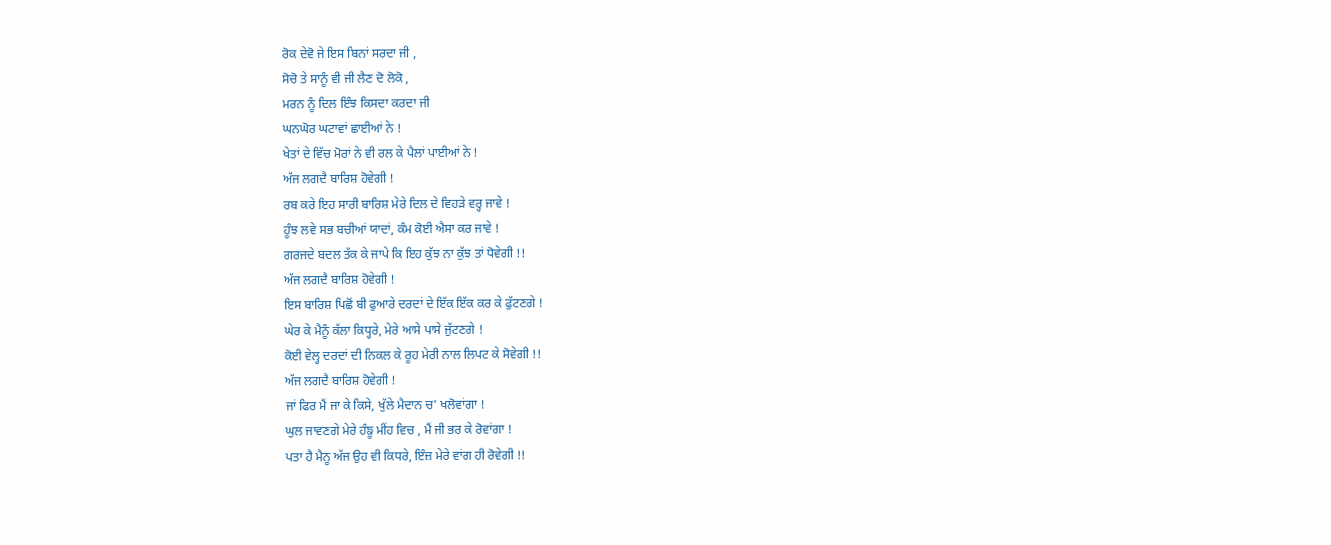ਰੋਕ ਦੇਵੋ ਜੇ ਇਸ ਬਿਨਾਂ ਸਰਦਾ ਜੀ ,
ਸੋਚੋ ਤੇ ਸਾਨੂੰ ਵੀ ਜੀ ਲੈਣ ਦੋ ਲੋਕੋ ,
ਮਰਨ ਨੂੰ ਦਿਲ ਇੰਝ ਕਿਸਦਾ ਕਰਦਾ ਜੀ
ਘਨਘੋਰ ਘਟਾਵਾਂ ਛਾਈਆਂ ਨੇ !
ਖੇਤਾਂ ਦੇ ਵਿੱਚ ਮੋਰਾਂ ਨੇ ਵੀ ਰਲ ਕੇ ਪੈਲਾਂ ਪਾਈਆਂ ਨੇ !
ਅੱਜ ਲਗਦੈ ਬਾਰਿਸ਼ ਹੋਵੇਗੀ !
ਰਬ ਕਰੇ ਇਹ ਸਾਰੀ ਬਾਰਿਸ਼ ਮੇਰੇ ਦਿਲ ਦੇ ਵਿਹੜੇ ਵਰ੍ਹ ਜਾਵੇ !
ਹੂੰਝ ਲਵੇ ਸਭ ਬਚੀਆਂ ਯਾਦਾਂ, ਕੰਮ ਕੋਈ ਐਸਾ ਕਰ ਜਾਵੇ !
ਗਰਜਦੇ ਬਦਲ ਤੱਕ ਕੇ ਜਾਪੇ ਕਿ ਇਹ ਕੁੱਝ ਨਾ ਕੁੱਝ ਤਾਂ ਧੋਵੇਗੀ !!
ਅੱਜ ਲਗਦੈ ਬਾਰਿਸ਼ ਹੋਵੇਗੀ !
ਇਸ ਬਾਰਿਸ਼ ਪਿਛੋਂ ਬੀ ਫੁਆਰੇ ਦਰਦਾਂ ਦੇ ਇੱਕ ਇੱਕ ਕਰ ਕੇ ਫੁੱਟਣਗੇ !
ਘੇਰ ਕੇ ਮੈਨੂੰ ਕੱਲਾ ਕਿਧ੍ਹਰੇ, ਮੇਰੇ ਆਸੇ ਪਾਸੇ ਜੁੱਟਣਗੇ !
ਕੋਈ ਵੇਲ੍ਹ ਦਰਦਾਂ ਦੀ ਨਿਕਲ ਕੇ ਰੂਹ ਮੇਰੀ ਨਾਲ ਲਿਪਟ ਕੇ ਸੋਵੇਗੀ !!
ਅੱਜ ਲਗਦੈ ਬਾਰਿਸ਼ ਹੋਵੇਗੀ !
ਜਾਂ ਫਿਰ ਮੈਂ ਜਾ ਕੇ ਕਿਸੇ, ਖੁੱਲੇ ਮੈਦਾਨ ਚ' ਖਲੋਵਾਂਗਾ !
ਘੁਲ ਜਾਵਣਗੇ ਮੇਰੇ ਹੰਙੂ ਮੀਂਹ ਵਿਚ , ਮੈਂ ਜੀ ਭਰ ਕੇ ਰੋਵਾਂਗਾ !
ਪਤਾ ਹੈ ਮੈਨੂ ਅੱਜ ਉਹ ਵੀ ਕਿਧਰੇ, ਇੰਜ਼ ਮੇਰੇ ਵਾਂਗ ਹੀ ਰੋਵੇਗੀ !!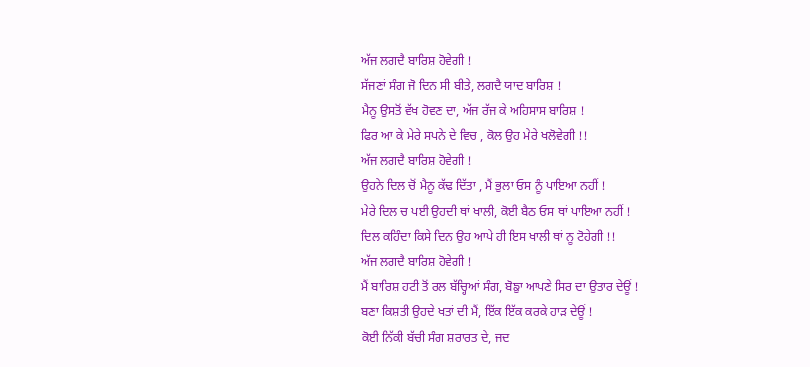ਅੱਜ ਲਗਦੈ ਬਾਰਿਸ਼ ਹੋਵੇਗੀ !
ਸੱਜਣਾਂ ਸੰਗ ਜੋ ਦਿਨ ਸੀ ਬੀਤੇ, ਲਗਦੈ ਯਾਦ ਬਾਰਿਸ਼ !
ਮੈਨੂ ਉਸਤੋਂ ਵੱਖ ਹੋਵਣ ਦਾ, ਅੱਜ ਰੱਜ ਕੇ ਅਹਿਸਾਸ ਬਾਰਿਸ਼ !
ਫਿਰ ਆ ਕੇ ਮੇਰੇ ਸਪਨੇ ਦੇ ਵਿਚ , ਕੋਲ ਉਹ ਮੇਰੇ ਖਲੋਵੇਗੀ !!
ਅੱਜ ਲਗਦੈ ਬਾਰਿਸ਼ ਹੋਵੇਗੀ !
ਉਹਨੇ ਦਿਲ ਚੋਂ ਮੈਨੂ ਕੱਢ ਦਿੱਤਾ , ਮੈਂ ਭੁਲਾ ਓਸ ਨੂੰ ਪਾਇਆ ਨਹੀਂ !
ਮੇਰੇ ਦਿਲ ਚ ਪਈ ਉਹਦੀ ਥਾਂ ਖਾਲੀ, ਕੋਈ ਬੈਠ ਓਸ ਥਾਂ ਪਾਇਆ ਨਹੀਂ !
ਦਿਲ ਕਹਿੰਦਾ ਕਿਸੇ ਦਿਨ ਉਹ ਆਪੇ ਹੀ ਇਸ ਖਾਲੀ ਥਾਂ ਨੂ ਟੋਹੇਗੀ !!
ਅੱਜ ਲਗਦੈ ਬਾਰਿਸ਼ ਹੋਵੇਗੀ !
ਮੈਂ ਬਾਰਿਸ਼ ਹਟੀ ਤੋਂ ਰਲ ਬੱਚ੍ਹਿਆਂ ਸੰਗ, ਬੋਙੁਾ ਆਪਣੇ ਸਿਰ ਦਾ ਉਤਾਰ ਦੇਊਂ !
ਬਣਾ ਕਿਸ਼ਤੀ ਉਹਦੇ ਖਤਾਂ ਦੀ ਮੈਂ, ਇੱਕ ਇੱਕ ਕਰਕੇ ਹਾੜ ਦੇਊਂ !
ਕੋਈ ਨਿੱਕੀ ਬੱਚੀ ਸੰਗ ਸ਼ਰਾਰਤ ਦੇ, ਜਦ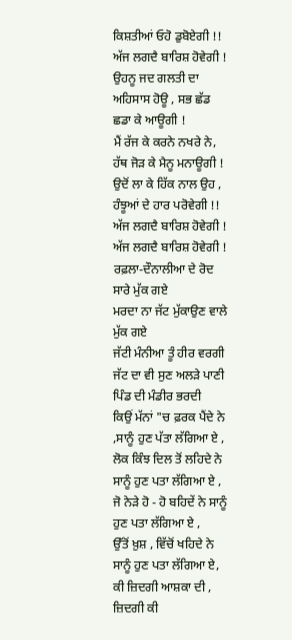ਕਿਸ਼ਤੀਆਂ ਓਹੋ ਡੁਬੋਏਗੀ !!
ਅੱਜ ਲਗਦੈ ਬਾਰਿਸ਼ ਹੋਵੇਗੀ !
ਉਹਨੂ ਜਦ ਗਲਤੀ ਦਾ ਅਹਿਸਾਸ ਹੋਊ , ਸਭ ਛੱਡ ਛਡਾ ਕੇ ਆਊਗੀ !
ਮੈਂ ਰੱਜ ਕੇ ਕਰਨੇ ਨਖਰੇ ਨੇ, ਹੱਥ ਜੋੜ ਕੇ ਮੈਨੂ ਮਨਾਊਗੀ !
ਉਦੋਂ ਲਾ ਕੇ ਹਿੱਕ ਨਾਲ ਉਹ , ਹੰਝੂਆਂ ਦੇ ਹਾਰ ਪਰੋਵੇਗੀ !!
ਅੱਜ ਲਗਦੈ ਬਾਰਿਸ਼ ਹੋਵੇਗੀ !
ਅੱਜ ਲਗਦੈ ਬਾਰਿਸ਼ ਹੋਵੇਗੀ !
ਰਫ਼ਲਾ-ਦੌਨਾਲੀਆ ਦੇ ਰੋਦ ਸਾਰੇ ਮੁੱਕ ਗਏ
ਮਰਦਾ ਨਾ ਜੱਟ ਮੁੱਕਾਉਣ ਵਾਲੇ ਮੁੱਕ ਗਏ
ਜੱਟੀ ਮੰਨੀਆ ਤੂੰ ਹੀਰ ਵਰਗੀ
ਜੱਟ ਦਾ ਵੀ ਸੁਣ ਅਲੜੇ ਪਾਣੀ ਪਿੰਡ ਦੀ ਮੰਡੀਰ ਭਰਦੀ
ਕਿਉਂ ਮੱਨਾਂ "ਚ ਫ਼ਰਕ ਪੈਂਦੇ ਨੇ ,ਸਾਨੂੰ ਹੁਣ ਪੱਤਾ ਲੱਗਿਆ ਏ ,
ਲੋਕ ਕਿੰਝ ਦਿਲ ਤੋਂ ਲਹਿਦੇ ਨੇ ਸਾਨੂੰ ਹੁਣ ਪਤਾ ਲੱਗਿਆ ਏ ,
ਜੋ ਨੇੜੇ ਹੋ - ਹੋ ਬਹਿਦੇਂ ਨੇ ਸਾਨੂੰ ਹੁਣ ਪਤਾ ਲੱਗਿਆ ਏ ,
ਉੱਤੋਂ ਖ਼ੁਸ਼ , ਵਿੱਚੋਂ ਖਹਿਦੇ ਨੇ ਸਾਨੂੰ ਹੁਣ ਪਤਾ ਲੱਗਿਆ ਏ,
ਕੀ ਜ਼ਿਦਗੀ ਆਸ਼ਕਾ ਦੀ , ਜ਼ਿਦਗੀ ਕੀ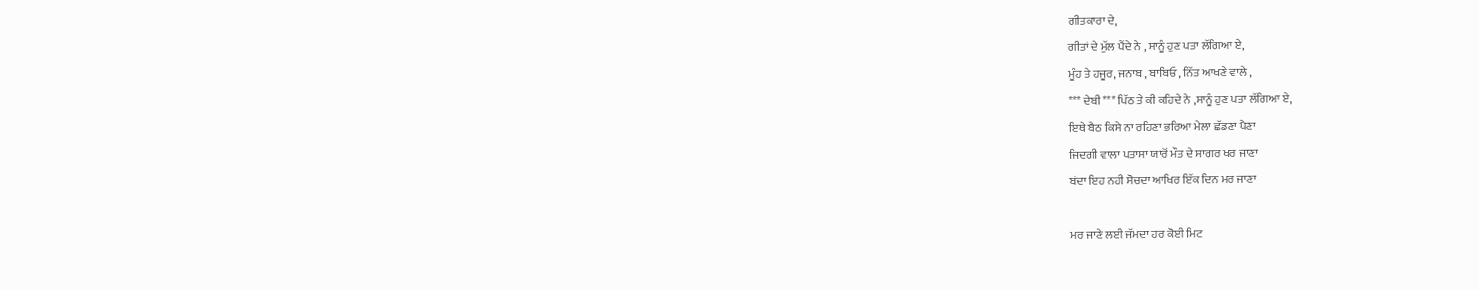ਗੀਤਕਾਰਾ ਦੇ,
ਗੀਤਾਂ ਦੇ ਮੁੱਲ ਪੈਂਦੇ ਨੇ , ਸਾਨੂੰ ਹੁਣ ਪਤਾ ਲੱਗਿਆ ਏ,
ਮੂੰਹ ਤੇ ਹਜੂਰ, ਜਨਾਬ , ਬਾਬਿਓ , ਨਿੱਤ ਆਖਣੇ ਵਾਲੇ ,
*** ਦੇਬੀ *** ਪਿੱਠ ਤੇ ਕੀ ਕਹਿਦੇ ਨੇ ,ਸਾਨੂੰ ਹੁਣ ਪਤਾ ਲੱਗਿਆ ਏ,
ਇਥੇ ਬੈਠ ਕਿਸੇ ਨਾ ਰਹਿਣਾ ਭਰਿਆ ਮੇਲਾ ਛੱਡਣਾ ਪੈਣਾ
ਜਿਦਗੀ ਵਾਲਾ ਪਤਾਸਾ ਯਾਰੋਂ ਮੌਤ ਦੇ ਸਾਗਰ ਖਰ ਜਾਣਾ
ਬਂਦਾ ਇਹ ਨਹੀ ਸੋਚਦਾ ਆਖਿਰ ਇੱਕ ਦਿਨ ਮਰ ਜਾਣਾ

ਮਰ ਜਾਣੇ ਲਈ ਜੱਮਦਾ ਹਰ ਕੋਈ ਮਿਟ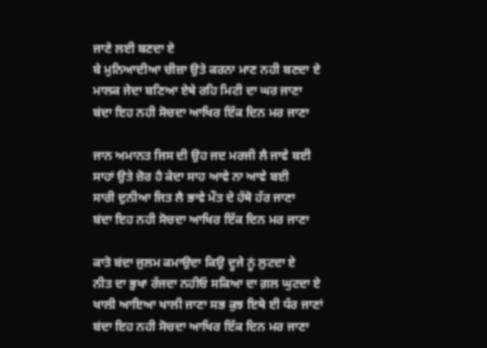ਜਾਣੇ ਲਈ ਬਣਦਾ ਏ
ਬੇ ਮੁਨਿਆਦੀਆ ਚੀਜ਼ਾ ਉਤੇ ਕਰਨਾ ਮਾਣ ਨਹੀ ਬਣਦਾ ਏ
ਮਾਲਕ ਜੇਦਾ ਬਣਿਆ ਏਥੇ ਰਹਿ ਮਿਟੀ ਦਾ ਘਰ ਜਾਣਾ
ਬਂਦਾ ਇਹ ਨਹੀ ਸੋਚਦਾ ਆਖਿਰ ਇੱਕ ਦਿਨ ਮਰ ਜਾਣਾ

ਜਾਨ ਅਮਾਨਤ ਜਿਸ ਦੀ ਉਹ ਜਦ ਮਰਜੀ ਲੈ ਜਾਵੇ ਬਈ
ਸਾਹਾਂ ਉਤੇ ਜ਼ੋਰ ਹੈ ਕੇਦਾ ਸਾਹ ਆਵੇ ਨਾ ਆਵੇ ਬਈ
ਸਾਰੀ ਦੁਨੀਆ ਜਿਤ ਲੈ ਭਾਵੇ ਮੌਤ ਦੇ ਹੱਥੋ ਹੱਰ ਜਾਣਾ
ਬਂਦਾ ਇਹ ਨਹੀ ਸੋਚਦਾ ਆਖਿਰ ਇੱਕ ਦਿਨ ਮਰ ਜਾਣਾ

ਕਾਤੋ ਬਂਦਾ ਜੁਲਮ ਕਮਾਉਦਾ ਕਿਉ ਦੂਜੇ ਨੂਂ ਲੁਟਦਾ ਏ
ਨੀਤ ਦਾ ਭੁਖਾ ਰੱਜਦਾ ਨਹੀਓ ਸਕਿਆ ਦਾ ਗ਼ਲ ਘੁਟਦਾ ਏ
ਖਾਲੀ ਆਇਆ ਖਾਲੀ ਜਾਣਾ ਸਭ ਕੁਝ ਇਥੇ ਈ ਧੱਰ ਜਾਣਾਂ
ਬਂਦਾ ਇਹ ਨਹੀ ਸੋਚਦਾ ਆਖਿਰ ਇੱਕ ਦਿਨ ਮਰ ਜਾਣਾ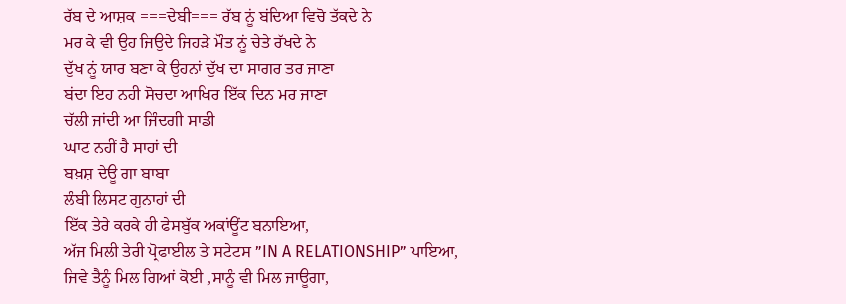ਰੱਬ ਦੇ ਆਸ਼ਕ ===ਦੇਬੀ=== ਰੱਬ ਨੂਂ ਬਂਦਿਆ ਵਿਚੋ ਤੱਕਦੇ ਨੇ
ਮਰ ਕੇ ਵੀ ਉਹ ਜਿਉਦੇ ਜਿਹੜੇ ਮੌਤ ਨੂਂ ਚੇਤੇ ਰੱਖਦੇ ਨੇ
ਦੁੱਖ ਨੂਂ ਯਾਰ ਬਣਾ ਕੇ ਉਹਨਾਂ ਦੁੱਖ ਦਾ ਸਾਗਰ ਤਰ ਜਾਣਾ
ਬਂਦਾ ਇਹ ਨਹੀ ਸੋਚਦਾ ਆਖਿਰ ਇੱਕ ਦਿਨ ਮਰ ਜਾਣਾ
ਚੱਲੀ ਜਾਂਦੀ ਆ ਜਿੰਦਗੀ ਸਾਡੀ
ਘਾਟ ਨਹੀਂ ਹੈ ਸਾਹਾਂ ਦੀ
ਬਖ਼ਸ਼ ਦੇਊ ਗਾ ਬਾਬਾ
ਲੰਬੀ ਲਿਸਟ ਗੁਨਾਹਾਂ ਦੀ
ਇੱਕ ਤੇਰੇ ਕਰਕੇ ਹੀ ਫੇਸਬੁੱਕ ਅਕਾਂਊਂਟ ਬਨਾਇਆ,
ਅੱਜ ਮਿਲੀ ਤੇਰੀ ਪ੍ਰੋਫਾਈਲ ਤੇ ਸਟੇਟਸ ”IN A RELATIONSHIP” ਪਾਇਆ,
ਜਿਵੇ ਤੈਨੂੰ ਮਿਲ ਗਿਆਂ ਕੋਈ ,ਸਾਨੂੰ ਵੀ ਮਿਲ ਜਾਊਗਾ,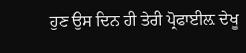ਹੁਣ ਉਸ ਦਿਨ ਹੀ ਤੇਰੀ ਪ੍ਰੋਫਾਈਲ਼ ਦੇਖੂ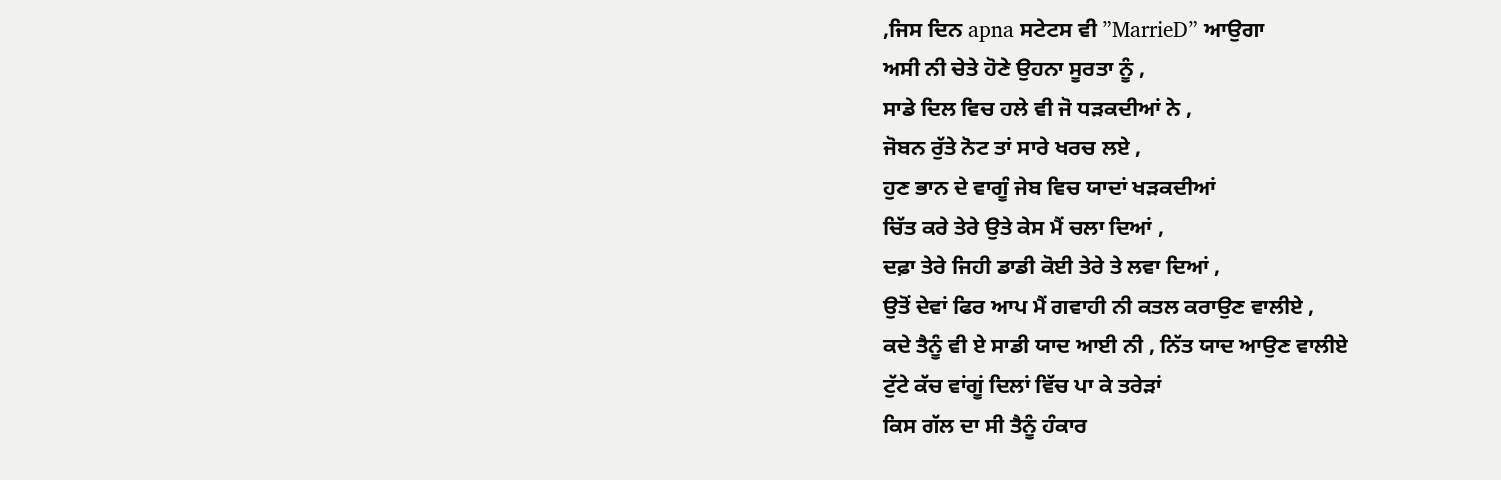,ਜਿਸ ਦਿਨ apna ਸਟੇਟਸ ਵੀ ”MarrieD” ਆਉਗਾ
ਅਸੀ ਨੀ ਚੇਤੇ ਹੋਣੇ ਉਹਨਾ ਸੂਰਤਾ ਨੂੰ ,
ਸਾਡੇ ਦਿਲ ਵਿਚ ਹਲੇ ਵੀ ਜੋ ਧੜਕਦੀਆਂ ਨੇ ,
ਜੋਬਨ ਰੁੱਤੇ ਨੋਟ ਤਾਂ ਸਾਰੇ ਖਰਚ ਲਏ ,
ਹੁਣ ਭਾਨ ਦੇ ਵਾਗੂੰ ਜੇਬ ਵਿਚ ਯਾਦਾਂ ਖੜਕਦੀਆਂ
ਚਿੱਤ ਕਰੇ ਤੇਰੇ ਉਤੇ ਕੇਸ ਮੈਂ ਚਲਾ ਦਿਆਂ ,
ਦਫ਼ਾ ਤੇਰੇ ਜਿਹੀ ਡਾਡੀ ਕੋਈ ਤੇਰੇ ਤੇ ਲਵਾ ਦਿਆਂ ,
ਉਤੋਂ ਦੇਵਾਂ ਫਿਰ ਆਪ ਮੈਂ ਗਵਾਹੀ ਨੀ ਕਤਲ ਕਰਾਉਣ ਵਾਲੀਏ ,
ਕਦੇ ਤੈਨੂੰ ਵੀ ਏ ਸਾਡੀ ਯਾਦ ਆਈ ਨੀ , ਨਿੱਤ ਯਾਦ ਆਉਣ ਵਾਲੀਏ
ਟੁੱਟੇ ਕੱਚ ਵਾਂਗੂਂ ਦਿਲਾਂ ਵਿੱਚ ਪਾ ਕੇ ਤਰੇੜਾਂ
ਕਿਸ ਗੱਲ ਦਾ ਸੀ ਤੈਨੂੰ ਹੰਕਾਰ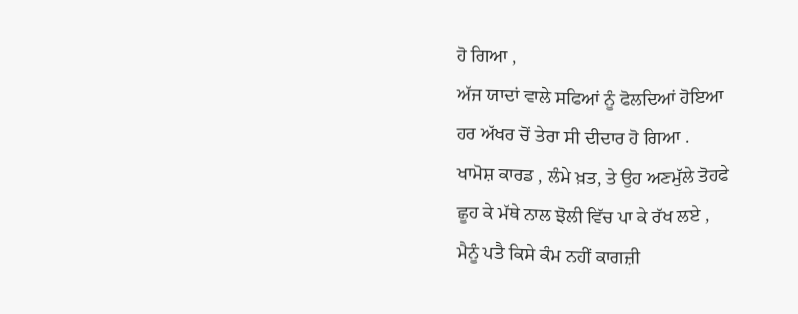ਹੋ ਗਿਆ ,
ਅੱਜ ਯਾਦਾਂ ਵਾਲੇ ਸਫਿਆਂ ਨੂੰ ਫੋਲਦਿਆਂ ਹੋਇਆ
ਹਰ ਅੱਖਰ ਚੋਂ ਤੇਰਾ ਸੀ ਦੀਦਾਰ ਹੋ ਗਿਆ .
ਖਾਮੋਸ਼ ਕਾਰਡ , ਲੰਮੇ ਖ਼ਤ, ਤੇ ਉਹ ਅਣਮੁੱਲੇ ਤੋਹਫੇ
ਛੂਹ ਕੇ ਮੱਥੇ ਨਾਲ ਝੋਲੀ ਵਿੱਚ ਪਾ ਕੇ ਰੱਖ ਲਏ ,
ਮੈਨੂੰ ਪਤੈ ਕਿਸੇ ਕੰਮ ਨਹੀਂ ਕਾਗਜ਼ੀ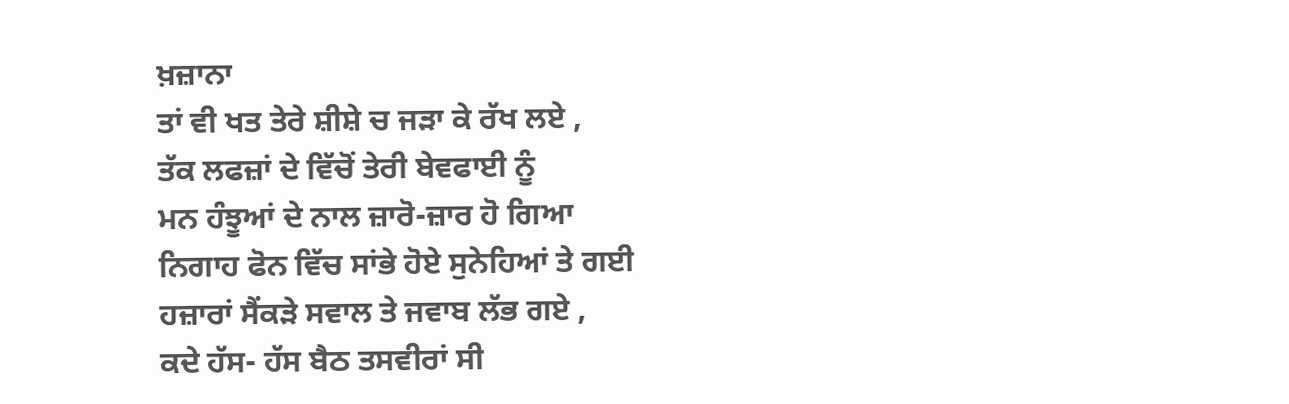ਖ਼ਜ਼ਾਨਾ
ਤਾਂ ਵੀ ਖਤ ਤੇਰੇ ਸ਼ੀਸ਼ੇ ਚ ਜੜਾ ਕੇ ਰੱਖ ਲਏ ,
ਤੱਕ ਲਫਜ਼ਾਂ ਦੇ ਵਿੱਚੋਂ ਤੇਰੀ ਬੇਵਫਾਈ ਨੂੰ
ਮਨ ਹੰਝੂਆਂ ਦੇ ਨਾਲ ਜ਼ਾਰੋ-ਜ਼ਾਰ ਹੋ ਗਿਆ
ਨਿਗਾਹ ਫੋਨ ਵਿੱਚ ਸਾਂਭੇ ਹੋਏ ਸੁਨੇਹਿਆਂ ਤੇ ਗਈ
ਹਜ਼ਾਰਾਂ ਸੈਂਕੜੇ ਸਵਾਲ ਤੇ ਜਵਾਬ ਲੱਭ ਗਏ ,
ਕਦੇ ਹੱਸ- ਹੱਸ ਬੈਠ ਤਸਵੀਰਾਂ ਸੀ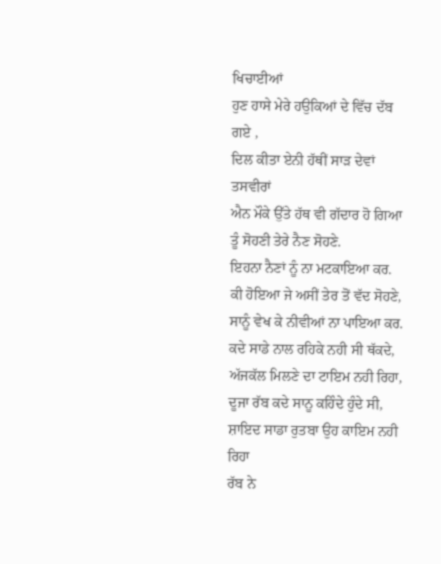ਖਿਚਾਈਆਂ
ਹੁਣ ਹਾਸੇ ਮੇਰੇ ਹਉਕਿਆਂ ਦੇ ਵਿੱਚ ਦੱਬ ਗਏ ,
ਦਿਲ ਕੀਤਾ ਏਨੀ ਹੱਥੀਂ ਸਾੜ ਦੇਵਾਂ ਤਸਵੀਰਾਂ
ਐਨ ਮੌਕੇ ਉੱਤੇ ਹੱਥ ਵੀ ਗੱਦਾਰ ਹੋ ਗਿਆ
ਤੂੰ ਸੋਹਣੀ ਤੇਰੇ ਨੈਣ ਸੋਹਣੇ.
ਇਹਨਾ ਨੈਣਾਂ ਨੂੰ ਨਾ ਮਟਕਾਇਆ ਕਰ.
ਕੀ ਹੋਇਆ ਜੇ ਅਸੀਂ ਤੇਰ ਤੋਂ ਵੱਦ ਸੋਹਣੇ,
ਸਾਨੂੰ ਵੇਖ ਕੇ ਨੀਵੀਆਂ ਨਾ ਪਾਇਆ ਕਰ.
ਕਦੇ ਸਾਡੇ ਨਾਲ ਰਹਿਕੇ ਨਹੀ ਸੀ ਥੱਕਦੇ,
ਅੱਜਕੱਲ ਮਿਲਣੇ ਦਾ ਟਾਇਮ ਨਹੀ ਰਿਹਾ,
ਦੂਜਾ ਰੱਬ ਕਦੇ ਸਾਨੂ ਕਹਿੰਦੇ ਹੁੰਦੇ ਸੀ,
ਸ਼ਾਇਦ ਸਾਡਾ ਰੁਤਬਾ ਉਹ ਕਾਇਮ ਨਹੀ ਰਿਹਾ
ਰੱਬ ਨੇ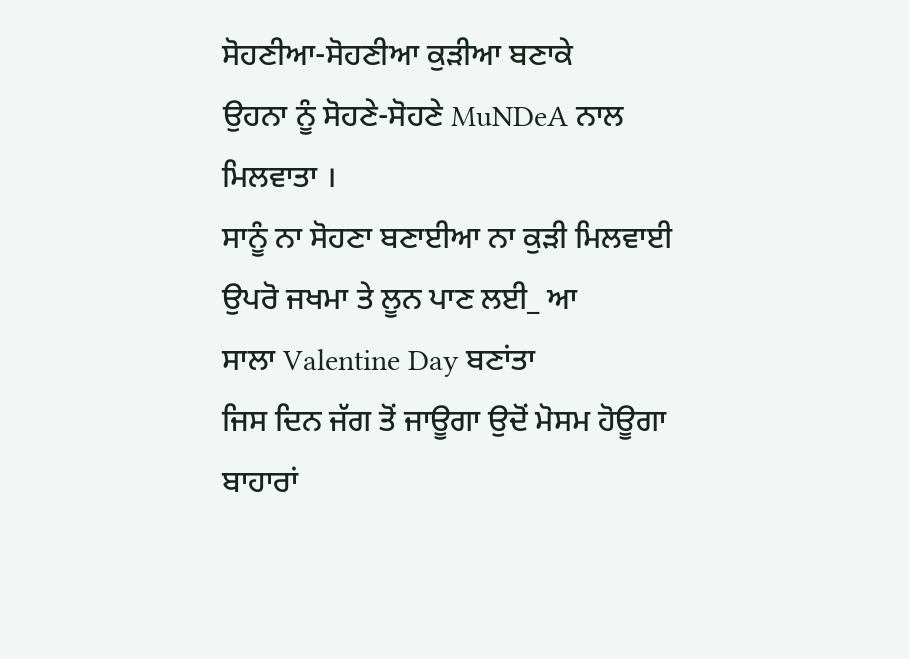ਸੋਹਣੀਆ-ਸੋਹਣੀਆ ਕੁੜੀਆ ਬਣਾਕੇ
ਉਹਨਾ ਨੂੰ ਸੋਹਣੇ-ਸੋਹਣੇ MuNDeA ਨਾਲ
ਮਿਲਵਾਤਾ ।
ਸਾਨੂੰ ਨਾ ਸੋਹਣਾ ਬਣਾਈਆ ਨਾ ਕੁੜੀ ਮਿਲਵਾਈ
ਉਪਰੋ ਜਖਮਾ ਤੇ ਲੂਨ ਪਾਣ ਲਈ_ ਆ
ਸਾਲਾ Valentine Day ਬਣਾਂਤਾ
ਜਿਸ ਦਿਨ ਜੱਗ ਤੋਂ ਜਾਊਗਾ ਉਦੋਂ ਮੋਸਮ ਹੋਊਗਾ ਬਾਹਾਰਾਂ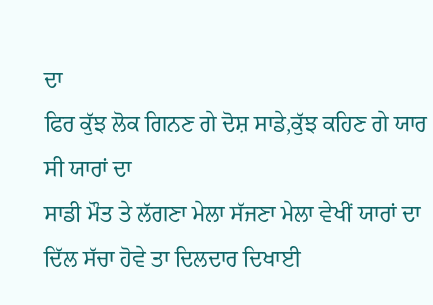ਦਾ
ਫਿਰ ਕੁੱਝ ਲੋਕ ਗਿਨਣ ਗੇ ਦੋਸ਼ ਸਾਡੇ,ਕੁੱਝ ਕਹਿਣ ਗੇ ਯਾਰ ਸੀ ਯਾਰਾਂ ਦਾ
ਸਾਡੀ ਮੌਤ ਤੇ ਲੱਗਣਾ ਮੇਲਾ ਸੱਜਣਾ ਮੇਲਾ ਵੇਖੀਂ ਯਾਰਾਂ ਦਾ
ਦਿੱਲ ਸੱਚਾ ਹੋਵੇ ਤਾ ਦਿਲਦਾਰ ਦਿਖਾਈ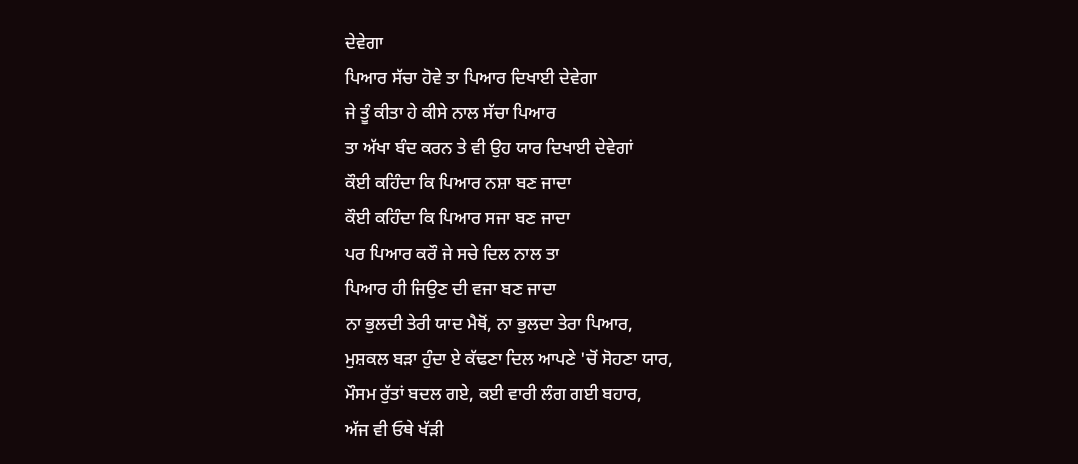ਦੇਵੇਗਾ
ਪਿਆਰ ਸੱਚਾ ਹੋਵੇ ਤਾ ਪਿਆਰ ਦਿਖਾਈ ਦੇਵੇਗਾ
ਜੇ ਤੂੰ ਕੀਤਾ ਹੇ ਕੀਸੇ ਨਾਲ ਸੱਚਾ ਪਿਆਰ
ਤਾ ਅੱਖਾ ਬੰਦ ਕਰਨ ਤੇ ਵੀ ਉਹ ਯਾਰ ਦਿਖਾਈ ਦੇਵੇਗਾਂ
ਕੌਈ ਕਹਿੰਦਾ ਕਿ ਪਿਆਰ ਨਸ਼ਾ ਬਣ ਜਾਦਾ
ਕੌਈ ਕਹਿੰਦਾ ਕਿ ਪਿਆਰ ਸਜਾ ਬਣ ਜਾਦਾ
ਪਰ ਪਿਆਰ ਕਰੌ ਜੇ ਸਚੇ ਦਿਲ ਨਾਲ ਤਾ
ਪਿਆਰ ਹੀ ਜਿਉਣ ਦੀ ਵਜਾ ਬਣ ਜਾਦਾ
ਨਾ ਭੁਲਦੀ ਤੇਰੀ ਯਾਦ ਮੈਥੋਂ, ਨਾ ਭੁਲਦਾ ਤੇਰਾ ਪਿਆਰ,
ਮੁਸ਼ਕਲ ਬੜਾ ਹੁੰਦਾ ਏ ਕੱਢਣਾ ਦਿਲ ਆਪਣੇ 'ਚੋਂ ਸੋਹਣਾ ਯਾਰ,
ਮੌਸਮ ਰੁੱਤਾਂ ਬਦਲ ਗਏ, ਕਈ ਵਾਰੀ ਲੰਗ ਗਈ ਬਹਾਰ,
ਅੱਜ ਵੀ ਓਥੇ ਖੱੜੀ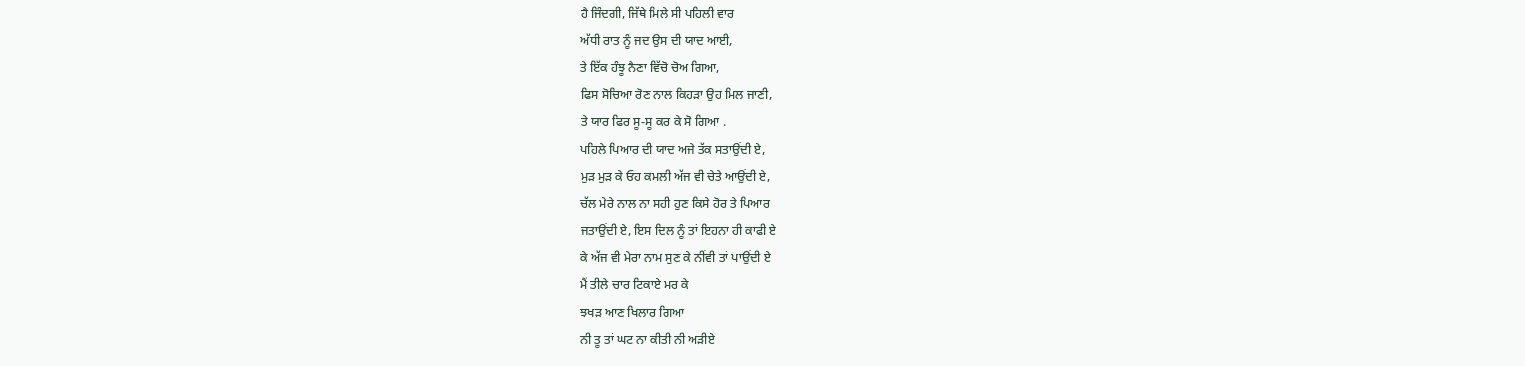ਹੈ ਜਿੰਦਗੀ, ਜਿੱਥੇ ਮਿਲੇ ਸੀ ਪਹਿਲੀ ਵਾਰ
ਅੱਧੀ ਰਾਤ ਨੂੰ ਜਦ ਉਸ ਦੀ ਯਾਦ ਆਈ,
ਤੇ ਇੱਕ ਹੰਝੂ ਨੈਣਾ ਵਿੱਚੋ ਚੋਅ ਗਿਆ,
ਫਿਸ ਸੋਚਿਆ ਰੋਣ ਨਾਲ ਕਿਹੜਾ ਉਹ ਮਿਲ ਜਾਣੀ,
ਤੇ ਯਾਰ ਫਿਰ ਸੂ-ਸੂ ਕਰ ਕੇ ਸੋ ਗਿਆ .
ਪਹਿਲੇ ਪਿਆਰ ਦੀ ਯਾਦ ਅਜੇ ਤੱਕ ਸਤਾਉਂਦੀ ਏ,
ਮੁੜ ਮੁੜ ਕੇ ਓਹ ਕਮਲੀ ਅੱਜ ਵੀ ਚੇਤੇ ਆਉਂਦੀ ਏ,
ਚੱਲ ਮੇਰੇ ਨਾਲ ਨਾ ਸਹੀ ਹੁਣ ਕਿਸੇ ਹੋਰ ਤੇ ਪਿਆਰ
ਜਤਾਉਂਦੀ ਏ, ਇਸ ਦਿਲ ਨੂੰ ਤਾਂ ਇਹਨਾ ਹੀ ਕਾਫੀ ਏ
ਕੇ ਅੱਜ ਵੀ ਮੇਰਾ ਨਾਮ ਸੁਣ ਕੇ ਨੀਂਵੀ ਤਾਂ ਪਾਉਂਦੀ ਏ
ਮੈਂ ਤੀਲੇ ਚਾਰ ਟਿਕਾਏ ਮਰ ਕੇ
ਝਖੜ ਆਣ ਖਿਲਾਰ ਗਿਆ
ਨੀ ਤੂ ਤਾਂ ਘਟ ਨਾ ਕੀਤੀ ਨੀ ਅੜੀਏ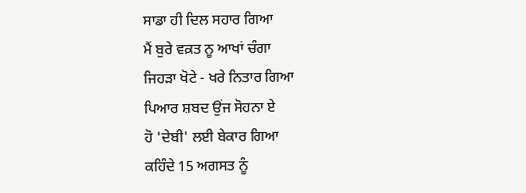ਸਾਡਾ ਹੀ ਦਿਲ ਸਹਾਰ ਗਿਆ
ਮੈਂ ਬੁਰੇ ਵਕ਼ਤ ਨੂ ਆਖਾਂ ਚੰਗਾ
ਜਿਹੜਾ ਖੋਟੇ - ਖਰੇ ਨਿਤਾਰ ਗਿਆ
ਪਿਆਰ ਸ਼ਬਦ ਉਂਜ ਸੋਹਨਾ ਏ
ਹੋ 'ਦੇਬੀ' ਲਈ ਬੇਕਾਰ ਗਿਆ
ਕਹਿੰਦੇ 15 ਅਗਸਤ ਨੂੰ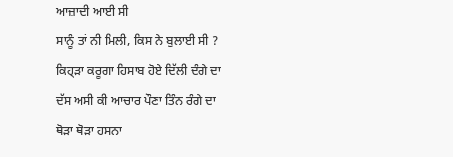ਆਜ਼ਾਦੀ ਆਈ ਸੀ
ਸਾਨੂੰ ਤਾਂ ਨੀ ਮਿਲੀ, ਕਿਸ ਨੇ ਬੁਲਾਈ ਸੀ ?
ਕਿਹ੍ੜਾ ਕਰੂਗਾ ਹਿਸਾਬ ਹੋਏ ਦਿੱਲੀ ਦੰਗੇ ਦਾ
ਦੱਸ ਅਸੀ ਕੀ ਆਚਾਰ ਪੌਣਾ ਤਿੰਨ ਰੰਗੇ ਦਾ
ਥੋੜਾ ਥੋੜਾ ਹਸਨਾ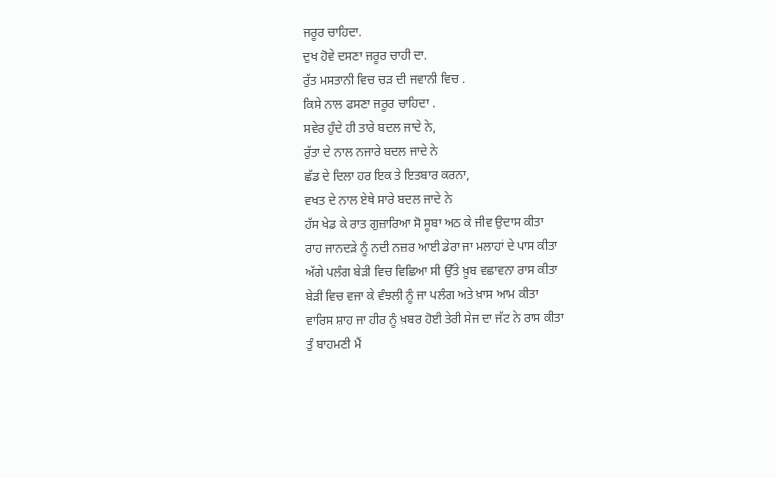ਜਰੂਰ ਚਾਹਿਦਾ.
ਦੁਖ ਹੋਵੇ ਦਸਣਾ ਜਰੂਰ ਚਾਹੀ ਦਾ.
ਰੁੱਤ ਮਸਤਾਨੀ ਵਿਚ ਚੜ ਦੀ ਜਵਾਨੀ ਵਿਚ .
ਕਿਸੇ ਨਾਲ ਫਸਣਾ ਜਰੂਰ ਚਾਹਿਦਾ .
ਸਵੇਰ ਹੁੰਦੇ ਹੀ ਤਾਰੇ ਬਦਲ ਜਾਦੇ ਨੇ,
ਰੁੱਤਾ ਦੇ ਨਾਲ ਨਜਾਰੇ ਬਦਲ ਜਾਦੇ ਨੇ
ਛੱਡ ਦੇ ਦਿਲਾ ਹਰ ਇਕ ਤੇ ਇਤਬਾਰ ਕਰਨਾ,
ਵਖਤ ਦੇ ਨਾਲ ਏਥੇ ਸਾਰੇ ਬਦਲ ਜਾਦੇ ਨੇ
ਹੱਸ ਖੇਡ ਕੇ ਰਾਤ ਗੁਜ਼ਾਰਿਆ ਸੋ ਸੂਬਾ ਅਠ ਕੇ ਜੀਵ ਉਦਾਸ ਕੀਤਾ
ਰਾਹ ਜਾਨਦੜੇ ਨੂੰ ਨਦੀ ਨਜ਼ਰ ਆਈ ਡੇਰਾ ਜਾ ਮਲਾਹਾਂ ਦੇ ਪਾਸ ਕੀਤਾ
ਅੱਗੇ ਪਲੰਗ ਬੇੜੀ ਵਿਚ ਵਿਛਿਆ ਸੀ ਉੱਤੇ ਖ਼ੂਬ ਵਛਾਵਨਾ ਰਾਸ ਕੀਤਾ
ਬੇੜੀ ਵਿਚ ਵਜਾ ਕੇ ਵੰਝਲੀ ਨੂੰ ਜਾ ਪਲੰਗ ਅਤੇ ਖ਼ਾਸ ਆਮ ਕੀਤਾ
ਵਾਰਿਸ ਸ਼ਾਹ ਜਾ ਹੀਰ ਨੂੰ ਖ਼ਬਰ ਹੋਈ ਤੇਰੀ ਸੇਜ ਦਾ ਜੱਟ ਨੇ ਰਾਸ ਕੀਤਾ
ਤੁੰ ਬਾਹਮਣੀ ਮੈਂ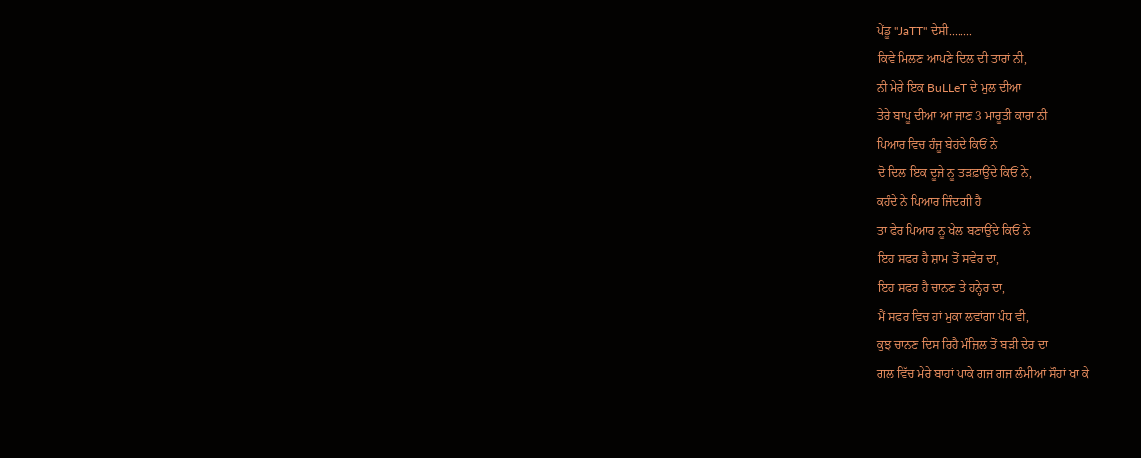ਪੇਂਡੂ ''JaTT'' ਦੇਸੀ........
ਕਿਵੇ ਮਿਲਣ ਆਪਣੇ ਦਿਲ ਦੀ ਤਾਰਾਂ ਨੀ,
ਨੀ ਮੇਰੇ ਇਕ BuLLeT ਦੇ ਮੁਲ ਦੀਆ
ਤੇਰੇ ਬਾਪੂ ਦੀਆ ਆ ਜਾਣ 3 ਮਾਰੂਤੀ ਕਾਰਾ ਨੀ
ਪਿਆਰ ਵਿਚ ਹੰਜੂ ਬੇਹਂਦੇ ਕਿਓਂ ਨੇ
ਦੋ ਦਿਲ ਇਕ ਦੂਜੇ ਨੂ ਤੜਫ਼ਾਉਂਦੇ ਕਿਓਂ ਨੇ,
ਕਹੰਦੇ ਨੇ ਪਿਆਰ ਜਿੰਦਗੀ ਹੈ
ਤਾ ਫੇਰ ਪਿਆਰ ਨੂ ਖੇਲ ਬਣਾਉਂਦੇ ਕਿਓਂ ਨੇ
ਇਹ ਸਫਰ ਹੈ ਸ਼ਾਮ ਤੋਂ ਸਵੇਰ ਦਾ,
ਇਹ ਸਫਰ ਹੈ ਚਾਨਣ ਤੇ ਹਨ੍ਹੇਰ ਦਾ,
ਮੈਂ ਸਫਰ ਵਿਚ ਹਾਂ ਮੁਕਾ ਲਵਾਂਗਾ ਪੰਧ ਵੀ,
ਕੁਝ ਚਾਨਣ ਦਿਸ ਰਿਹੈ ਮੰਜ਼ਿਲ ਤੋਂ ਬੜੀ ਦੇਰ ਦਾ
ਗਲ ਵਿੱਚ ਮੇਰੇ ਬਾਹਾਂ ਪਾਕੇ ਗਜ ਗਜ ਲੰਮੀਆਂ ਸੌਹਾਂ ਖਾ ਕੇ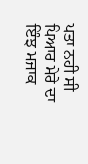ਪਤਾ ਨਹੀ ਸੀ ਪਿਆਰ ਮੇਰੇ ਦਾ ਇੰਝ ਮਜਾਕ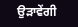ਉੜਾਵੇਂਗੀ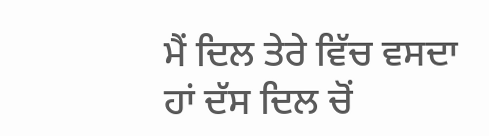ਮੈਂ ਦਿਲ ਤੇਰੇ ਵਿੱਚ ਵਸਦਾ ਹਾਂ ਦੱਸ ਦਿਲ ਚੋਂ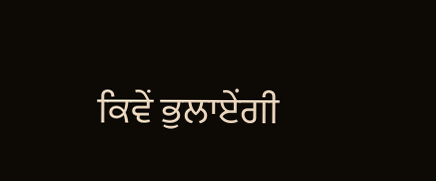ਕਿਵੇਂ ਭੁਲਾਏਂਗੀ